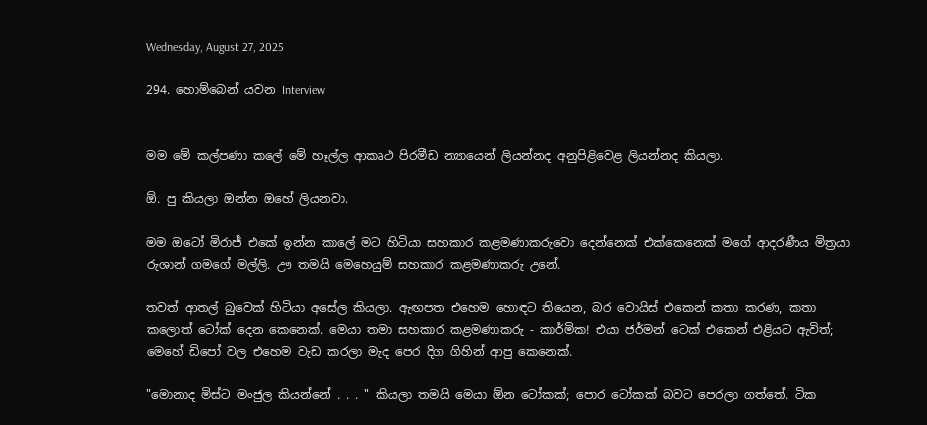Wednesday, August 27, 2025

294. හොම්බෙන් යවන Interview


මම මේ කල්පණා කලේ මේ හෑල්ල ආකෘථ පිරමීඩ න්‍යායෙන් ලියන්නද අනුපිළිවෙළ ලියන්නද කියලා.

ඕ. පු කියලා ඔන්න ඔහේ ලියනවා.

මම ඔටෝ මිරාජ් එකේ ඉන්න කාලේ මට හිටියා සහකාර කළමණාකරුවො දෙන්නෙක් එක්කෙනෙක් මගේ ආදරණීය මිත්‍රයා රුශාන් ගමගේ මල්ලි. ඌ තමයි මෙහෙයුම් සහකාර කළමණාකරු උනේ.

තවත් ආතල් බුවෙක් හිටියා අසේල කියලා. ඇඟපත එහෙම හොඳට තියෙන, බර වොයිස් එකෙන් කතා කරණ, කතා කලොත් ටෝක් දෙන කෙනෙක්. මෙයා තමා සහකාර කළමණාකරු - කාර්මික! එයා ජර්මන් ටෙක් එකෙන් එළියට ඇවිත්; මෙහේ ඩිපෝ වල එහෙම වැඩ කරලා මැද පෙර දිග ගිහින් ආපු කෙනෙක්.

"මොනාද මිස්ට මංජුල කියන්නේ . . . " කියලා තමයි මෙයා ඕන ටෝකක්; පොර ටෝකක් බවට පෙරලා ගත්තේ. ටික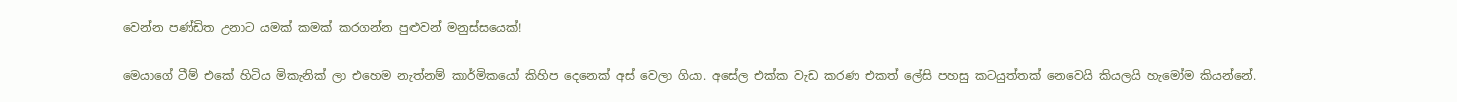වෙන්න පණ්ඩිත උනාට යමක් කමක් කරගන්න පුළුවන් මනුස්සයෙක්!

මෙයාගේ ටීම් එකේ හිටිය මිකැනික් ලා එහෙම නැත්නම් කාර්මිකයෝ කිහිප දෙනෙක් අස් වෙලා ගියා. අසේල එක්ක වැඩ කරණ එකත් ලේසි පහසු කටයුත්තක් නෙවෙයි කියලයි හැමෝම කියන්නේ.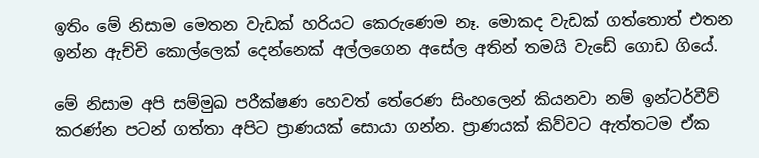ඉතිං මේ නිසාම මෙතන වැඩක් හරියට කෙරුණෙම නෑ. මොකද වැඩක් ගත්තොත් එතන ඉන්න ඇච්චි කොල්ලෙක් දෙන්නෙක් අල්ලගෙන අසේල අතින් තමයි වැඩේ ගොඩ ගියේ.

මේ නිසාම අපි සම්මුඛ පරීක්ෂණ හෙවත් තේරෙණ සිංහලෙන් කියනවා නම් ඉන්ටර්වීව් කරණ්න පටන් ගත්තා අපිට ප්‍රාණයක් සොයා ගන්න. ප්‍රාණයක් කිව්වට ඇත්තටම ඒක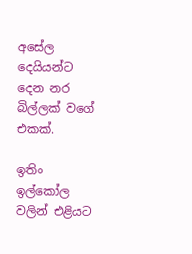අසේල දෙයියන්ට දෙන නර බිල්ලක් වගේ එකක්.

ඉතිං ඉල්කෝල වලින් එළියට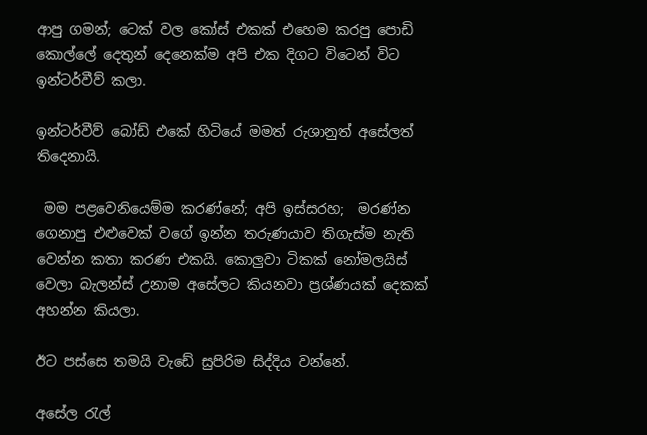ආපු ගමන්; ටෙක් වල කෝස් එකක් එහෙම කරපු පොඩි කොල්ලේ දෙතුන් දෙනෙක්ම අපි එක දිගට විටෙන් විට ඉන්ටර්වීව් කලා.

ඉන්ටර්වීව් බෝඩ් එකේ හිටියේ මමත් රුශානුත් අසේලත් තිදෙනායි.

 මම පළවෙනියෙම්ම කරණ්නේ; අපි ඉස්සරහ;  මරණ්න ගෙනාපු එළුවෙක් වගේ ඉන්න තරුණයාව තිගැස්ම නැති වෙන්න කතා කරණ එකයි. කොලුවා ටිකක් නෝමලයිස් වෙලා බැලන්ස් උනාම අසේලට කියනවා ප්‍රශ්ණයක් දෙකක් අහන්න කියලා.

ඊට පස්සෙ තමයි වැඩේ සුපිරිම සිද්දිය වන්නේ.

අසේල රැල්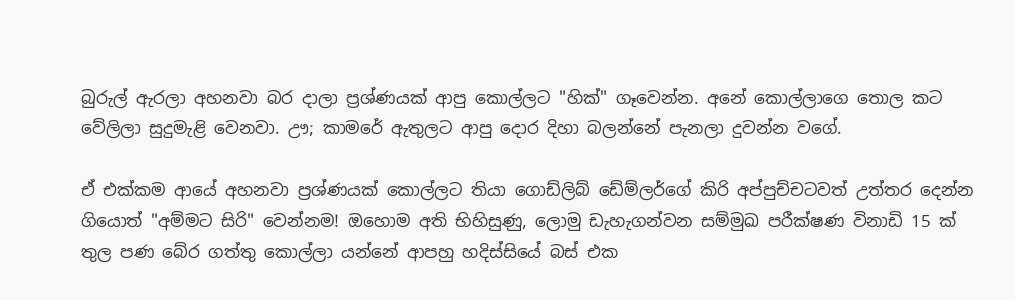බුරුල් ඇරලා අහනවා බර දාලා ප්‍රශ්ණයක් ආපු කොල්ලට "හික්" ගෑවෙන්න. අනේ කොල්ලාගෙ තොල කට වේලිලා සුදුමැළි වෙනවා. ඌ; කාමරේ ඇතුලට ආපු දොර දිහා බලන්නේ පැනලා දුවන්න වගේ.

ඒ එක්කම ආයේ අහනවා ප්‍රශ්ණයක් කොල්ලට තියා ගොඩ්ලිබ් ඩේම්ලර්ගේ කිරි අප්පුච්චටවත් උත්තර දෙන්න ගියොත් "අම්මට සිරි" වෙන්නම! ඔහොම අති භිහිසුණු, ලොමු ඩැහැගන්වන සම්මුඛ පරීක්ෂණ විනාඩි 15 ක් තුල පණ බේර ගත්තු කොල්ලා යන්නේ ආපහු හදිස්සියේ බස් එක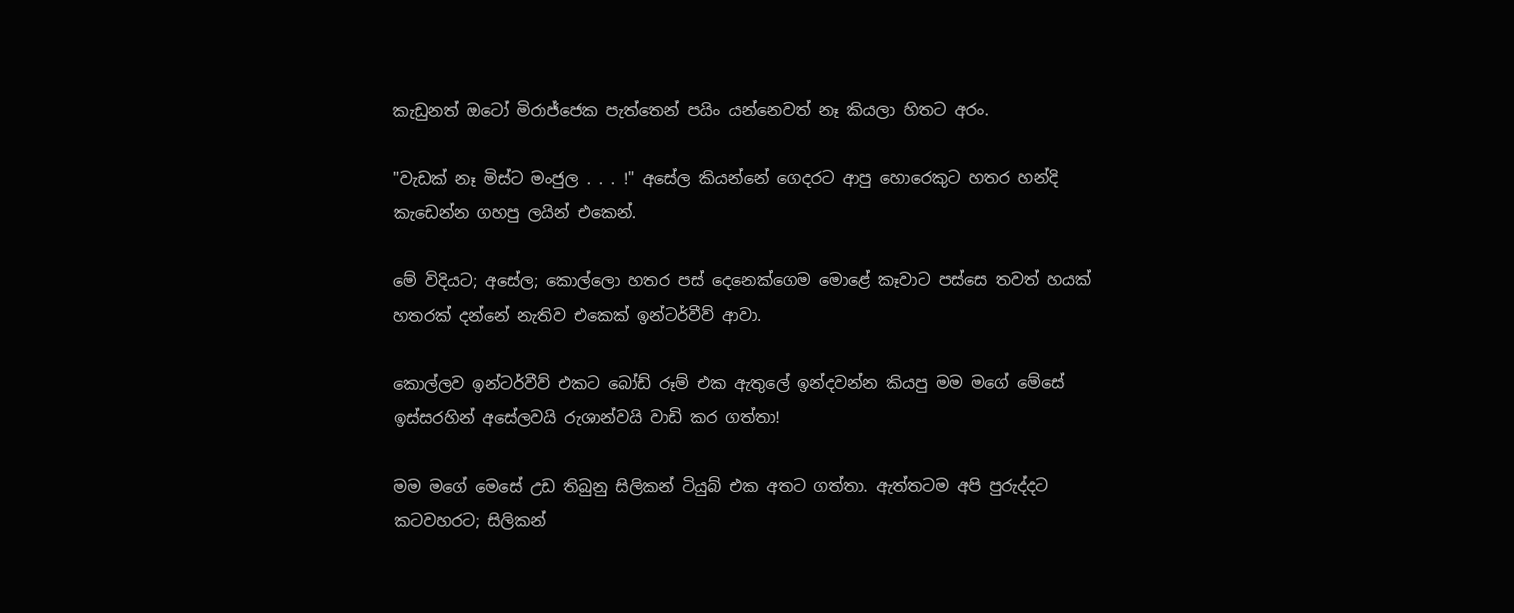කැඩුනත් ඔටෝ මිරාජ්ජෙක පැත්තෙන් පයිං යන්නෙවත් නෑ කියලා හිතට අරං.

"වැඩක් නෑ මිස්ට මංජුල . . . !" අසේල කියන්නේ ගෙදරට ආපු හොරෙකුට හතර හන්දි කැඩෙන්න ගහපු ලයින් එකෙන්.

මේ විදියට; අසේල; කොල්ලො හතර පස් දෙනෙක්ගෙම මොළේ කෑවාට පස්සෙ තවත් හයක් හතරක් දන්නේ නැතිව එකෙක් ඉන්ටර්වීව් ආවා.

කොල්ලව ඉන්ටර්වීව් එකට බෝඩ් රූම් එක ඇතුලේ ඉන්දවන්න කියපු මම මගේ මේසේ ඉස්සරහින් අසේලවයි රුශාන්වයි වාඩි කර ගත්තා!

මම මගේ මෙසේ උඩ තිබුනු සිලිකන් ටියුබ් එක අතට ගත්තා. ඇත්තටම අපි පුරුද්දට කටවහරට; සිලිකන්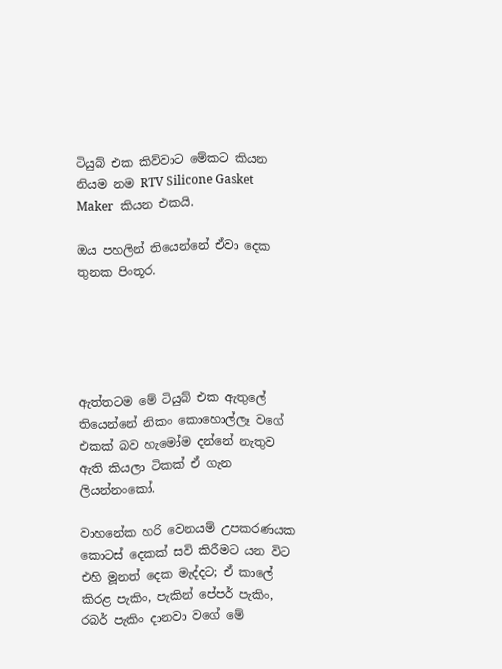ටියුබ් එක කිව්වාට මේකට කියන නියම නම RTV Silicone Gasket Maker  කියන එකයි.

ඔය පහලින් තියෙන්නේ ඒවා දෙක තුනක පිංතූර.





ඇත්තටම මේ ටියුබ් එක ඇතුලේ තියෙන්නේ නිකං කොහොල්ලෑ වගේ එකක් බව හැමෝම දන්නේ නැතුව ඇති කියලා ටිකක් ඒ ගැන ලියන්නංකෝ.

වාහනේක හරි වෙනයම් උපකරණයක කොටස් දෙකක් සවි කිරීමට යන විට එහි මූනත් දෙක මැද්දට; ඒ කාලේ කිරළ පැකිං, පැකින් පේපර් පැකිං, රබර් පැකිං දානවා වගේ මේ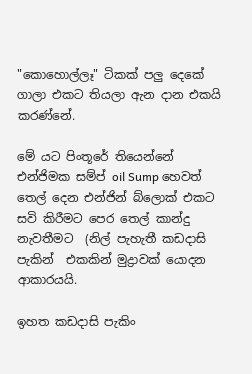"කොහොල්ලෑ" ටිකක් පලු දෙකේ ගාලා එකට තියලා ඇන දාන එකයි කරණ්නේ.

මේ යට පිංතූරේ තියෙන්නේ එන්ජිමක සම්ප් oil Sump හෙවත් තෙල් දෙන එන්ජින් බ්ලොක් එකට සවි කිරීමට පෙර තෙල් කාන්දු නැවතීමට  (නිල් පැහැතී කඩදාසි පැකින්  එකකින් මුද්‍රාවක් යොදන ආකාරයයි.

ඉහත කඩදාසි පැකිං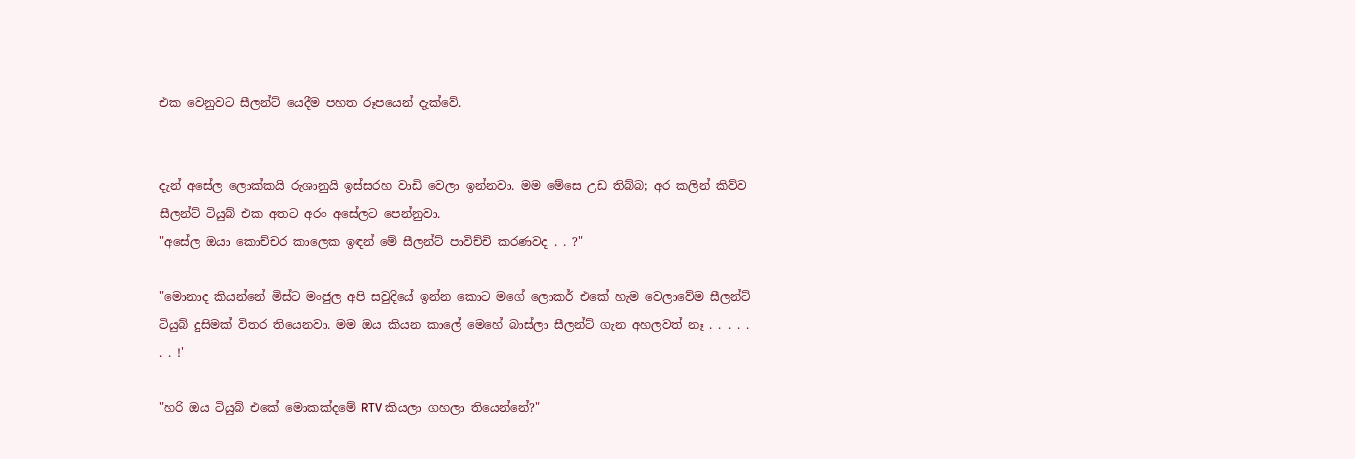එක වෙනුවට සීලන්ට් යෙදීම පහත රූපයෙන් දැක්වේ.


දැන් අසේල ලොක්කයි රුශානුයි ඉස්සරහ වාඩි වෙලා ඉන්නවා. මම මේසෙ උඩ තිබ්බ; අර කලින් කිව්ව සීලන්ට් ටියුබ් එක අතට අරං අසේලට පෙන්නුවා.
"අසේල ඔයා කොච්චර කාලෙක ඉඳන් මේ සීලන්ට් පාවිච්චි කරණවද . . ?"

"මොනාද කියන්නේ මිස්ට මංජුල අපි සවුදියේ ඉන්න කොට මගේ ලොකර් එකේ හැම වෙලාවේම සීලන්ට් ටියුබ් දුසිමක් විතර තියෙනවා. මම ඔය කියන කාලේ මෙහේ බාස්ලා සීලන්ට් ගැන අහලවත් නෑ . . . . . . . !'

"හරි ඔය ටියුබ් එකේ මොකක්දමේ RTV කියලා ගහලා තියෙන්නේ?"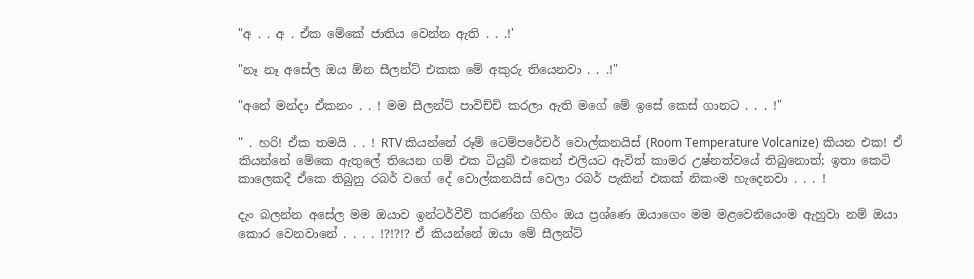"අ . . අ . ඒක මේකේ ජාතිය වෙන්න ඇති . . .!'

"නෑ නෑ අසේල ඔය ඕන සීලන්ට් එකක මේ අකුරු තියෙනවා . . .!"

"අනේ මන්දා ඒකනං . . ! මම සීලන්ට් පාවිච්චි කරලා ඇති මගේ මේ ඉසේ කෙස් ගානට . . . !"

" . හරි! ඒක තමයි . . ! RTV කියන්නේ රූම් ටෙම්පරේචර් වොල්කනයිස් (Room Temperature Volcanize) කියන එක! ඒ කියන්නේ මේකෙ ඇතුලේ තියෙන ගම් එක ටියුබ් එකෙන් එලියට ඇවිත් කාමර උෂ්නත්වයේ තිබුනොත්; ඉතා කෙටි කාලෙකදී ඒකෙ තිබුනු රබර් වගේ දේ වොල්කනයිස් වෙලා රබර් පැකින් එකක් නිකංම හැදෙනවා . . . !

දැං බලන්න අසේල මම ඔයාව ඉන්ටර්වීව් කරණ්න ගිහිං ඔය ප්‍රශ්ණෙ ඔයාගෙං මම මළවෙනියෙංම ඇහුවා නම් ඔයා කොර වෙනවානේ . . . . !?!?!? ඒ කියන්නේ ඔයා මේ සීලන්ට්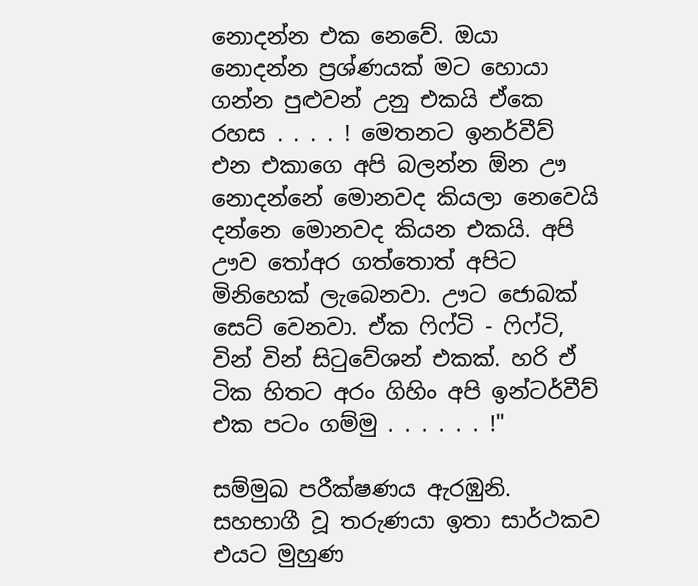නොදන්න එක නෙවේ. ඔයා නොදන්න ප්‍රශ්ණයක් මට හොයා ගන්න පුළුවන් උනු එකයි ඒකෙ රහස . . . . ! මෙතනට ඉනර්වීව් එන එකාගෙ අපි බලන්න ඕන ඌ නොදන්නේ මොනවද කියලා නෙවෙයි දන්නෙ මොනවද කියන එකයි. අපි ඌව තෝඅර ගත්තොත් අපිට මිනිහෙක් ලැබෙනවා. ඌට ජොබක් සෙට් වෙනවා. ඒක ෆිෆ්ටි - ෆිෆ්ටි, වින් වින් සිටුවේශන් එකක්. හරි ඒ ටික හිතට අරං ගිහිං අපි ඉන්ටර්වීව් එක පටං ගම්මු . . . . . . !"

සම්මුඛ පරීක්ෂණය ඇරඹුනි. සහභාගී වූ තරුණයා ඉතා සාර්ථකව එයට මුහුණ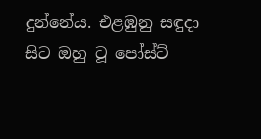දුන්නේය. එළඹුනු සඳුදා සිට ඔහු ටූ පෝස්ට්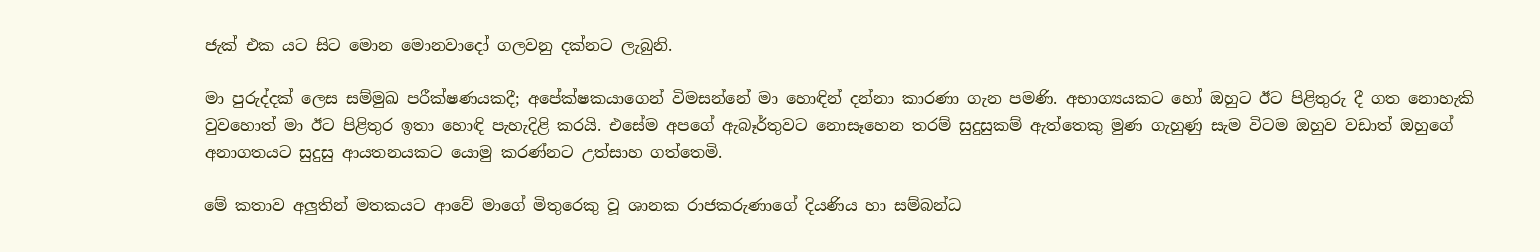ජැක් එක යට සිට මොන මොනවාදෝ ගලවනු දක්නට ලැබුනි.

මා පුරුද්දක් ලෙස සම්මුඛ පරීක්ෂණයකදී; අපේක්ෂකයාගෙන් විමසන්නේ මා හොඳින් දන්නා කාරණා ගැන පමණි. අභාග්‍යයකට හෝ ඔහුට ඊට පිළිතුරු දී ගත නොහැකි වුවහොත් මා ඊට පිළිතුර ඉතා හොඳි පැහැදිළි කරයි. එසේම අපගේ ඇබෑර්තුවට නොසෑහෙන තරම් සුදුසුකම් ඇත්තෙකු මුණ ගැහුණු සැම විටම ඔහුව වඩාත් ඔහුගේ අනාගතයට සුදුසු ආයතනයකට යොමු කරණ්නට උත්සාහ ගත්තෙමි.

මේ කතාව අලුතින් මතකයට ආවේ මාගේ මිතුරෙකු වූ ශානක රාජකරුණාගේ දියණිය හා සම්බන්ධ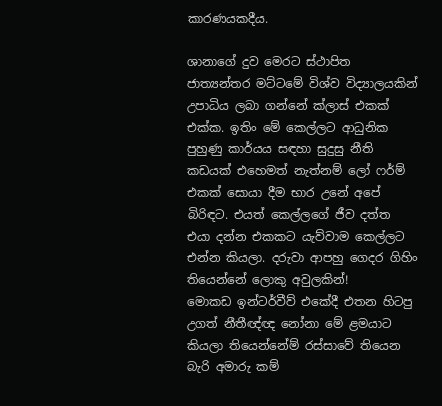කාරණයකදීය.

ශානාගේ දුව මෙරට ස්ථාපිත ජාත්‍යන්තර මට්ටමේ විශ්ව විද්‍යාලයකින් උපාධිය ලබා ගන්නේ ක්ලාස් එකක් එක්ක. ඉතිං මේ කෙල්ලට ආධුනික පුහුණු කාර්යය සඳහා සුදුසු නීති කඩයක් එහෙමත් නැත්නම් ලෝ ෆර්ම් එකක් සොයා දීම භාර උනේ අපේ බිරිඳට. එයත් කෙල්ලගේ ජීව දත්ත එයා දන්න එකකට යැව්වාම කෙල්ලට එන්න කියලා. දරුවා ආපහු ගෙදර ගිහිං තියෙන්නේ ලොකු අවුලකින්!
මොකඩ ඉන්ටර්වීව් එකේදී එතන හිටපු උගත් නීතීඥ්ඥ නෝනා මේ ළමයාට කියලා තියෙන්නේම් රස්සාවේ තියෙන බැරි අමාරු කම්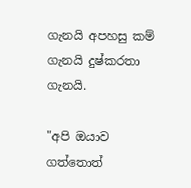ගැනයි අපහසු කම් ගැනයි දුෂ්කරතා ගැනයි.

"අපි ඔයාව ගත්තොත්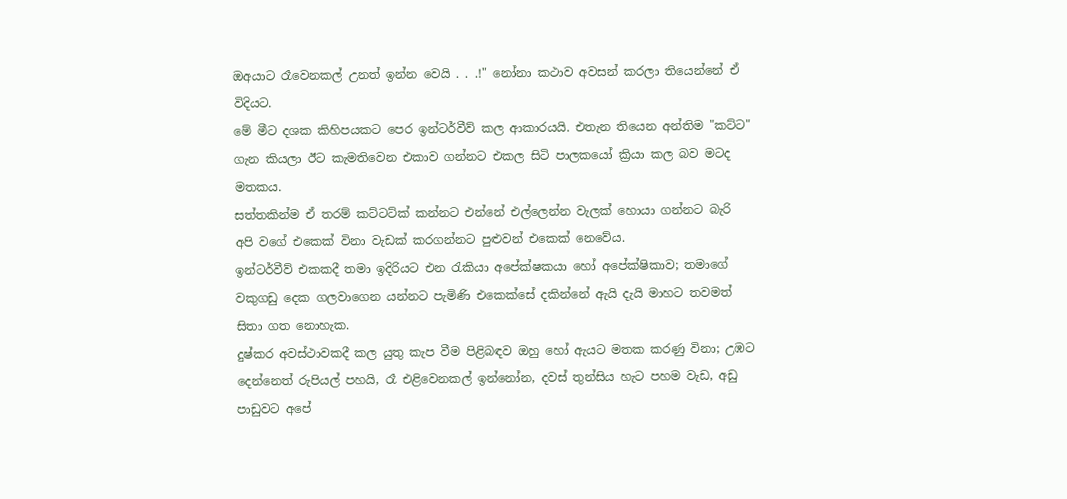ඔඅයාට රෑවෙනකල් උනත් ඉන්න වෙයි . . .!" නෝනා කථාව අවසන් කරලා තියෙන්නේ ඒ විදියට.
මේ මීට දශක කිහිපයකට පෙර ඉන්ටර්වීව් කල ආකාරයයි. එතැන තියෙන අන්තිම "කට්ට" ගැන කියලා ඊට කැමතිවෙන එකාව ගන්නට එකල සිටි පාලකයෝ ක්‍රියා කල බව මටද මතකය.
සත්තකින්ම ඒ තරම් කට්ටට්ක් කන්නට එන්නේ එල්ලෙන්න වැලක් හොයා ගන්නට බැරි අපි වගේ එකෙක් විනා වැඩක් කරගන්නට පුළුවන් එකෙක් නෙවේය.
ඉන්ටර්වීව් එකකදී තමා ඉදිරියට එන රැකියා අපේක්ෂකයා හෝ අපේක්ෂිකාව; තමාගේ වකුගඩු දෙක ගලවාගෙන යන්නට පැමිණි එකෙක්සේ දකින්නේ ඇයි දැයි මාහට තවමත් සිතා ගත නොහැක.
දුෂ්කර අවස්ථාවකදී කල යුතු කැප වීම පිළිබඳව ඔහු හෝ ඇයට මතක කරණු විනා; උඹට දෙන්නෙත් රුපියල් පහයි, රෑ එළිවෙනකල් ඉන්නෝන, දවස් තුන්සිය හැට පහම වැඩ, අඩු පාඩුවට අපේ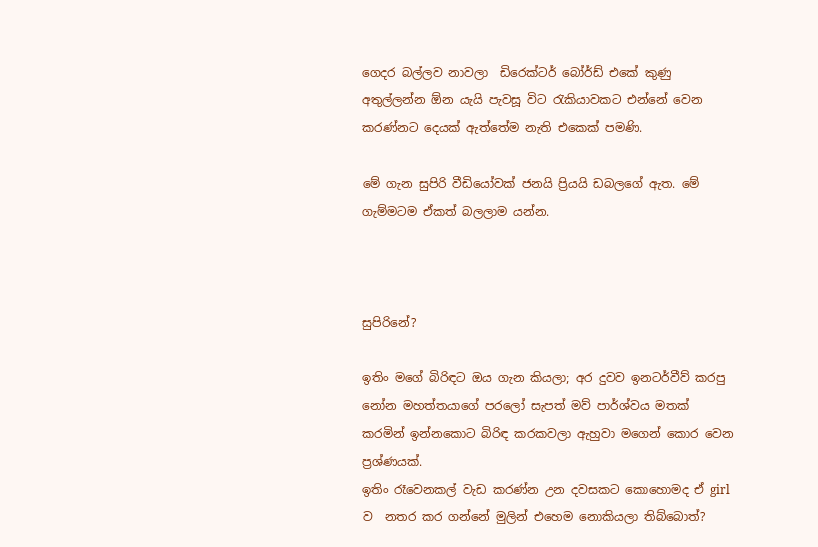ගෙදර බල්ලව නාවලා  ඩිරෙක්ටර් බෝර්ඩ් එකේ කුණු අතුල්ලන්න ඕන යැයි පැවසූ විට රැකියාවකට එන්නේ වෙන කරණ්නට දෙයක් ඇත්තේම නැති එකෙක් පමණි.

මේ ගැන සුපිරි වීඩියෝවක් ජනයි ප්‍රියයි ඩබලගේ ඇත. මේ ගැම්මටම ඒකත් බලලාම යන්න.



සුපිරිනේ?

ඉතිං මගේ බිරිඳට ඔය ගැන කියලා; අර දුවව ඉනටර්වීව් කරපු නෝන මහත්තයාගේ පරලෝ සැපත් මව් පාර්ශ්වය මතක් කරමින් ඉන්නකොට බිරිඳ කරකවලා ඇහුවා මගෙන් කොර වෙන ප්‍රශ්ණයක්.
ඉතිං රෑවෙනකල් වැඩ කරණ්න උන දවසකට කොහොමද ඒ girl ව  නතර කර ගන්නේ මුලින් එහෙම නොකියලා තිබ්බොත්?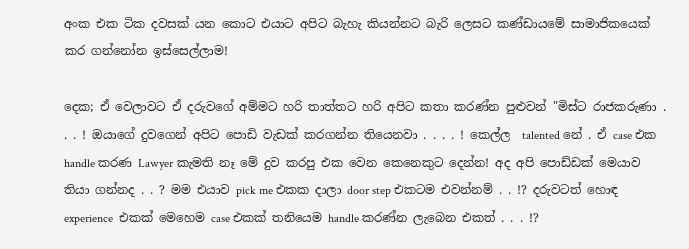අංක එක ටික දවසක් යන කොට එයාට අපිට බැහැ කියන්නට බැරි ලෙසට කණ්ඩායමේ සාමාජිකයෙක් කර ගන්නෝන ඉස්සෙල්ලාම!

දෙක; ඒ වෙලාවට ඒ දරුවගේ අම්මට හරි තාත්තට හරි අපිට කතා කරණ්න පුළුවන් "මිස්ට රාජකරුණා . . . ! ඔයාගේ දුවගෙන් අපිට පොඩි වැඩක් කරගන්න තියෙනවා . . . . ! කෙල්ල  talented නේ . ඒ case එක handle කරණ Lawyer කැමති නෑ මේ දුව කරපු එක වෙන කෙනෙකුට දෙන්න! අද අපි පොඩ්ඩක් මෙයාව තියා ගන්නද . . ? මම එයාව pick me එකක දාලා door step එකටම එවන්නම් . . !? දරුවටත් හොඳ experience  එකක් මෙහෙම case එකක් තනියෙම handle කරණ්න ලැබෙන එකත් . . . !?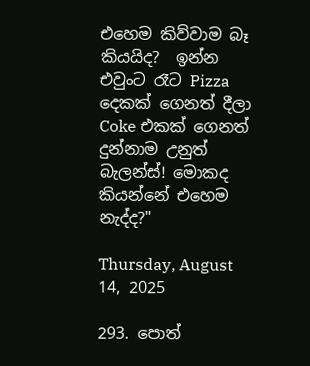එහෙම කිව්වාම බෑ කියයිද?  ඉන්න එවුංට රෑට Pizza දෙකක් ගෙනත් දීලා Coke එකක් ගෙනත් දුන්නාම උනුත් බැලන්ස්! මොකද කියන්නේ එහෙම නැද්ද?"

Thursday, August 14, 2025

293. පොත්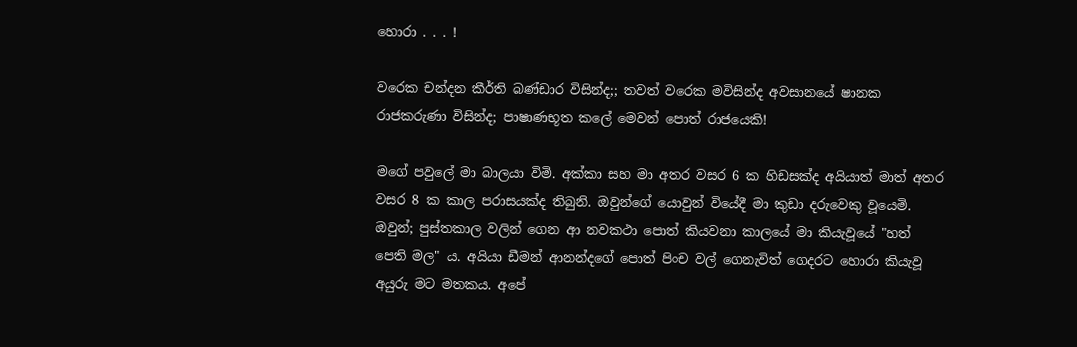හොරා . . . !

වරෙක චන්දන කීර්ති බණ්ඩාර විසින්ද;; තවත් වරෙක මවිසින්ද අවසානයේ ෂානක රාජකරුණා විසින්ද; පාෂාණභූත කලේ මෙවන් පොත් රාජයෙකි!

මගේ පවුලේ මා බාලයා විමි. අක්කා සහ මා අතර වසර 6 ක හිඩසක්ද අයියාත් මාත් අතර වසර 8 ක කාල පරාසයක්ද තිබුනි. ඔවුන්ගේ යොවුන් වියේදී මා කුඩා දරුවෙකු වූයෙමි. ඔවුන්; පුස්තකාල වලින් ගෙන ආ නවකථා පොත් කියවනා කාලයේ මා කියැවූයේ "හත් පෙති මල" ය. අයියා ඩීමන් ආනන්දගේ පොත් පිංච වල් ගෙනැවිත් ගෙදරට හොරා කියැවූ අයුරු මට මතකය. අපේ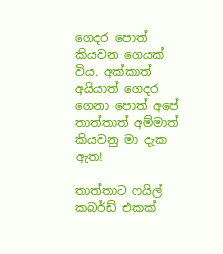ගෙදර පොත් කියවන ගෙයක් විය. අක්කාත් අයියාත් ගෙදර ගෙනා පොත් අපේ තාත්තාත් අම්මාත් කියවනු මා දැක ඇත!

තාත්තාට ෆයිල් කබර්ඩ් එකක්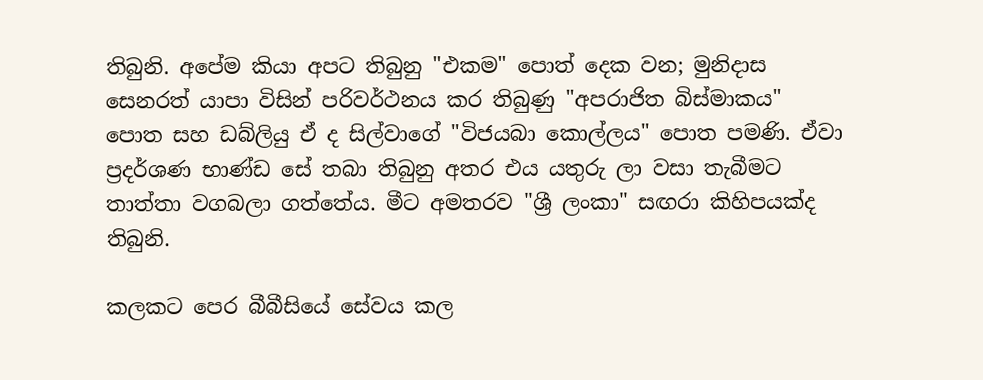තිබුනි. අපේම කියා අපට තිබුනු "එකම" පොත් දෙක වන; මුනිදාස සෙනරත් යාපා විසින් පරිවර්ථනය කර තිබුණු "අපරාජිත බිස්මාකය" පොත සහ ඩබ්ලියු ඒ ද සිල්වාගේ "විජයබා කොල්ලය" පොත පමණි. ඒවා ප්‍රදර්ශණ භාණ්ඩ සේ තබා තිබුනු අතර එය යතුරු ලා වසා තැබීමට තාත්තා වගබලා ගත්තේය. මීට අමතරව "ශ්‍රී ලංකා" සඟරා කිහිපයක්ද තිබුනි.

කලකට පෙර බීබීසියේ සේවය කල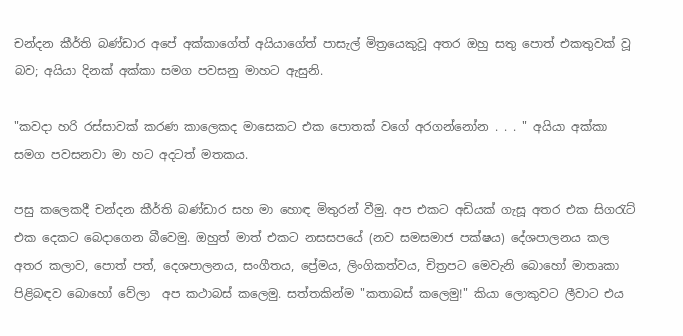චන්දන කීර්ති බණ්ඩාර අපේ අක්කාගේත් අයියාගේත් පාසැල් මිත්‍රයෙකුවූ අතර ඔහු සතු පොත් එකතුවක් වූ බව; අයියා දිනක් අක්කා සමග පවසනු මාහට ඇසුනි.

"කවදා හරි රස්සාවක් කරණ කාලෙකද මාසෙකට එක පොතක් වගේ අරගන්නෝන . . . " අයියා අක්කා සමග පවසනවා මා හට අදටත් මතකය.

පසු කලෙකදී චන්දන කීර්ති බණ්ඩාර සහ මා හොඳ මිතුරන් වීමු. අප එකට අඩියක් ගැසූ අතර එක සිගරැට් එක දෙකට බෙදාගෙන බීවෙමු. ඔහුත් මාත් එකට නසසපයේ (නව සමසමාජ පක්ෂය) දේශපාලනය කල අතර කලාව, පොත් පත්, දෙශපාලනය, සංගීතය, ප්‍රේමය, ලිංගිකත්වය, චිත්‍රපට මෙවැනි බොහෝ මාතෘකා පිළිබඳව බොහෝ වේලා  අප කථාබස් කලෙමු. සත්තකින්ම "කතාබස් කලෙමු!" කියා ලොකුවට ලීවාට එය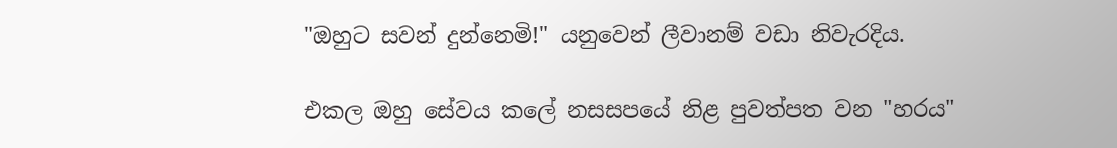"ඔහුට සවන් දුන්නෙමි!" යනුවෙන් ලීවානම් වඩා නිවැරදිය.

එකල ඔහු සේවය කලේ නසසපයේ නිළ පුවත්පත වන "හරය"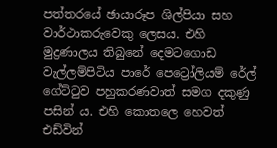පත්තරයේ ඡායාරූප ශිල්පියා සහ වාර්ථාකරුවෙකු ලෙසය. එහි මුද්‍රණාලය තිබුනේ දෙමටගොඩ වැල්ලම්පිටිය පාරේ පෙට්‍රෝලියම් රේල් ගේට්ටුව පහුකරණවාත් සමග දකුණු පසින් ය. එහි කොතලෙ හෙවත් එඩ්වින්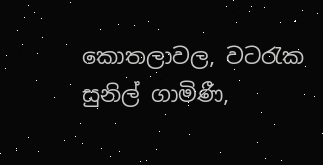කොතලාවල, වටරැක සුනිල් ගාමිණී,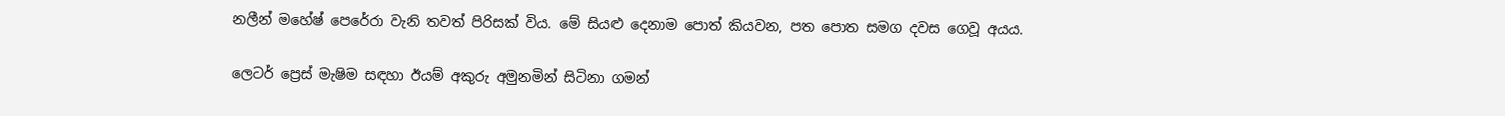නලීන් මහේෂ් පෙරේරා වැනි තවත් පිරිසක් විය. මේ සියළු දෙනාම පොත් කියවන, පත පොත සමග දවස ගෙවූ අයය.

ලෙටර් ප්‍රෙස් මැෂිම සඳහා ඊයම් අකුරු අමුනමින් සිටිනා ගමන්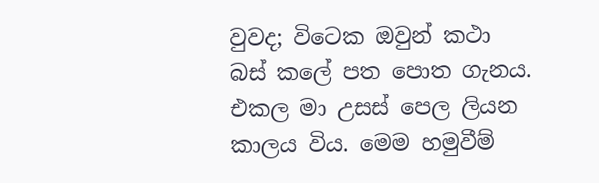වුවද; විටෙක ඔවුන් කථා බස් කලේ පත පොත ගැනය. එකල මා උසස් පෙල ලියන කාලය විය. මෙම හමුවීම්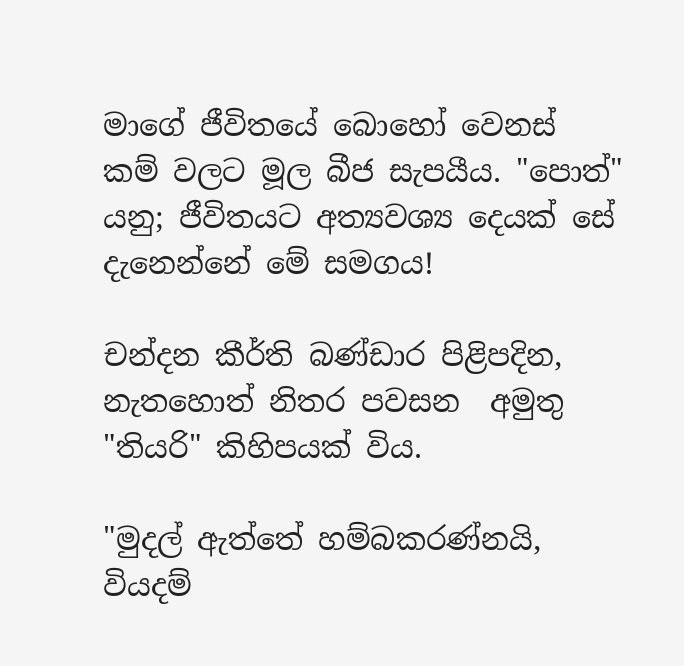මාගේ ජීවිතයේ බොහෝ වෙනස් කම් වලට මූල බීජ සැපයීය. "පොත්" යනු; ජීවිතයට අත්‍යවශ්‍ය දෙයක් සේ දැනෙන්නේ මේ සමගය!

චන්දන කීර්ති බණ්ඩාර පිළිපදින, නැතහොත් නිතර පවසන  අමුතු "තියරි" කිහිපයක් විය.

"මුදල් ඇත්තේ හම්බකරණ්නයි, වියදම්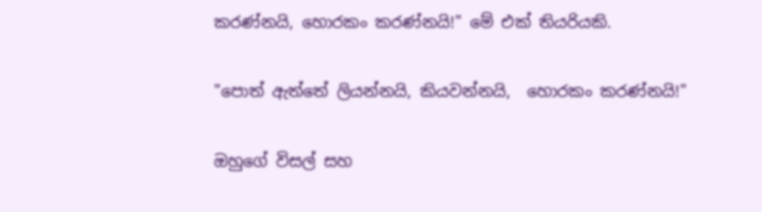කරණ්නයි, හොරකං කරණ්නයි!" මේ එක් තියරියකි.

"පොත් ඇත්තේ ලියන්නයි, කියවන්නයි,  හොරකං කරණ්නයි!"

ඔහුගේ විසල් සහ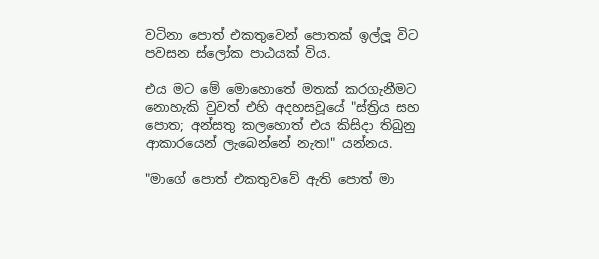වටිනා පොත් එකතුවෙන් පොතක් ඉල්ලූ විට පවසන ස්ලෝක පාඨයක් විය.

එය මට මේ මොහොතේ මතක් කරගැනීමට නොහැකි වුවත් එහි අදහසවූයේ "ස්ත්‍රිය සහ පොත; අන්සතු කලහොත් එය කිසිදා තිබුනු ආකාරයෙන් ලැබෙන්නේ නැත!" යන්නය.

"මාගේ පොත් එකතුවවේ ඇති පොත් මා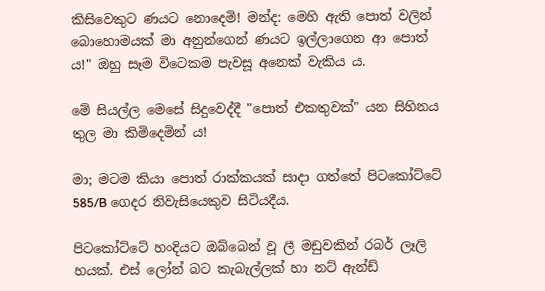කිසිවෙකුට ණයට නොදෙමි! මන්ද: මෙහි ඇති පොත් වලින් බොහොමයක් මා අනුන්ගෙන් ණයට ඉල්ලාගෙන ආ පොත් ය!" ඔහු සෑම විටෙකම පැවසූ අනෙක් වැකිය ය.

මේ සියල්ල මෙසේ සිදුවෙද්දී "පොත් එකතුවක්" යන සිහිනය තුල මා කිමිදෙමින් ය!

මා; මටම කියා පොත් රාක්කයක් සාදා ගත්තේ පිටකෝට්ටේ 585/B ගෙදර නිවැසියෙකුව සිටියදීය.

පිටකෝට්ටේ හංදියට ඔබ්බෙන් වූ ලී මඩුවකින් රබර් ලෑලි හයක්. එස් ලෝන් බට කැබැල්ලක් හා නට් ඇන්ඩ්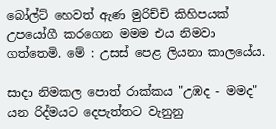බෝල්ට් හෙවත් ඇණ මුරිච්චි කිහිපයක් උපයෝගී කරගෙන මමම එය නිමවා ගත්තෙමි. මේ : උසස් පෙළ ලියනා කාලයේය.

සාදා නිමකල පොත් රාක්කය "උඹද - මමද" යන රිද්මයට දෙපැත්තට වැනුනු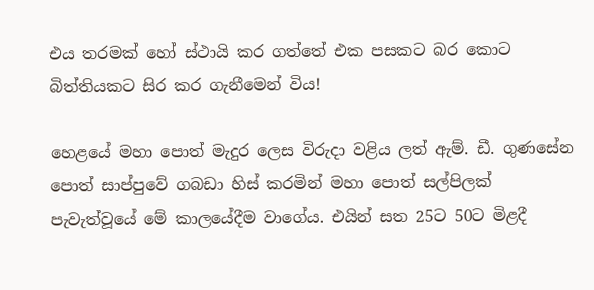එය තරමක් හෝ ස්ථායි කර ගත්තේ එක පසකට බර කොට බිත්තියකට සිර කර ගැනීමෙන් විය!

හෙළයේ මහා පොත් මැදුර ලෙස විරුදා වළිය ලත් ඇම්. ඩී. ගුණසේන පොත් සාප්පුවේ ගබඩා හිස් කරමින් මහා පොත් සල්පිලක් පැවැත්වූයේ මේ කාලයේදීම වාගේය. එයින් සත 25ට 50ට මිළදී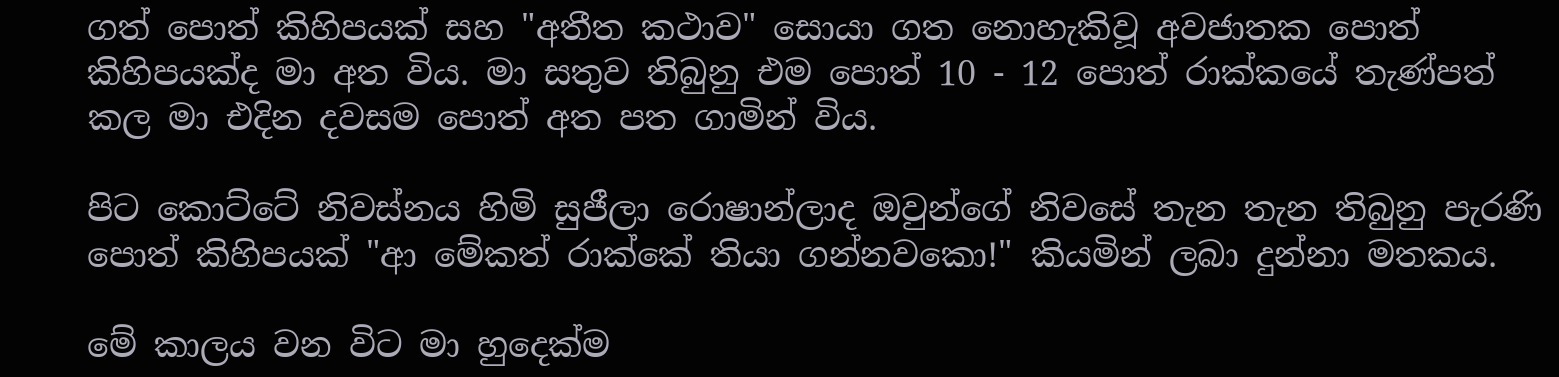ගත් පොත් කිහිපයක් සහ "අතීත කථාව" සොයා ගත නොහැකිවූ අවජාතක පොත් කිහිපයක්ද මා අත විය. මා සතුව තිබුනු එම පොත් 10 - 12 පොත් රාක්කයේ තැණ්පත් කල මා එදින දවසම පොත් අත පත ගාමින් විය.

පිට කොට්ටේ නිවස්නය හිමි සුජීලා රොෂාන්ලාද ඔවුන්ගේ නිවසේ තැන තැන තිබුනු පැරණි පොත් කිහිපයක් "ආ මේකත් රාක්කේ තියා ගන්නවකො!" කියමින් ලබා දුන්නා මතකය.

මේ කාලය වන විට මා හුදෙක්ම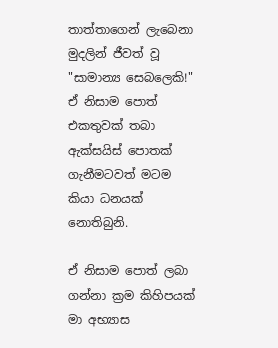තාත්තාගෙන් ලැබෙනා මුදලින් ජීවත් වූ "සාමාන්‍ය සෙබලෙකි!" ඒ නිසාම පොත් එකතුවක් තබා ඇක්සයිස් පොතක් ගැනීමටවත් මටම කියා ධනයක් නොතිබුනි.

ඒ නිසාම පොත් ලබා ගන්නා ක්‍රම කිහිපයක් මා අභ්‍යාස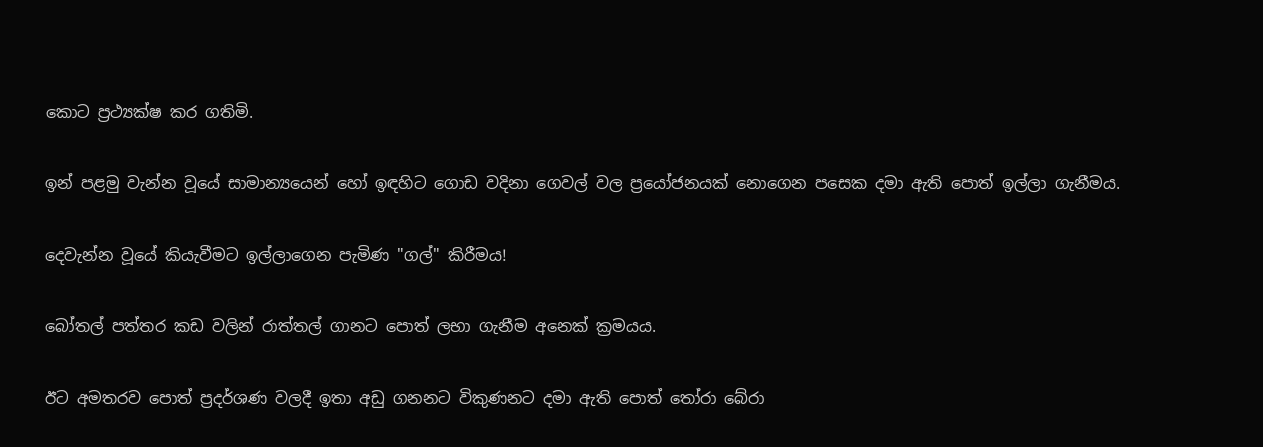කොට ප්‍රථ්‍යක්ෂ කර ගතිමි.

ඉන් පළමු වැන්න වූයේ සාමාන්‍යයෙන් හෝ ඉඳහිට ගොඩ වදිනා ගෙවල් වල ප්‍රයෝජනයක් නොගෙන පසෙක දමා ඇති පොත් ඉල්ලා ගැනීමය.

දෙවැන්න වූයේ කියැවීමට ඉල්ලාගෙන පැමිණ "ගල්" කිරීමය!

බෝතල් පත්තර කඩ වලින් රාත්තල් ගානට පොත් ලභා ගැනීම අනෙක් ක්‍රමයය.

ඊට අමතරව පොත් ප්‍රදර්ශණ වලදී ඉතා අඩු ගනනට විකුණනට දමා ඇති පොත් තෝරා බේරා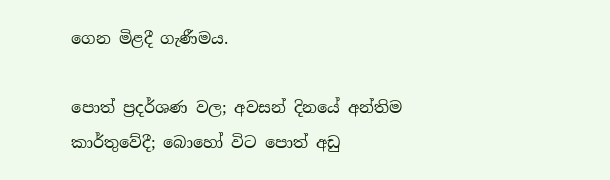ගෙන මිළදී ගැණීමය.

පොත් ප්‍රදර්ශණ වල; අවසන් දිනයේ අන්තිම කාර්තුවේදී; බොහෝ විට පොත් අඩු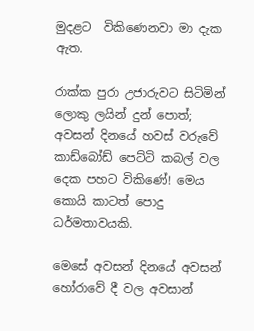මුදළට  විකිණෙනවා මා දැක ඇත.

රාක්ක පුරා උජාරුවට සිටිමින් ලොකු ලයින් දුන් පොත්; අවසන් දිනයේ හවස් වරුවේ කාඩ්බෝඩ් පෙට්ටි කබල් වල දෙක පහට විකිණේ! මෙය කොයි කාටත් පොදු ධර්මතාවයකි.

මෙසේ අවසන් දිනයේ අවසන් හෝරාවේ දී වල අවසාන්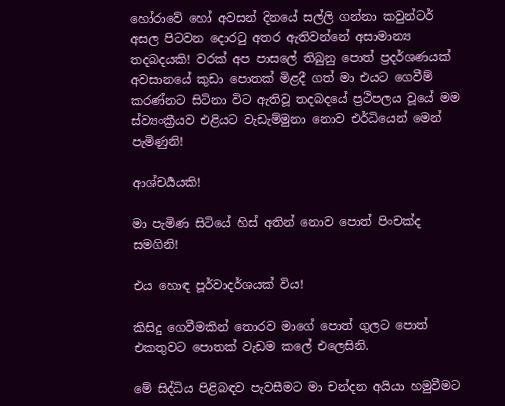හෝරාවේ හෝ අවසන් දිනයේ සල්ලි ගන්නා කවුන්ටර් අසල පිටවන දොරටු අතර ඇතිවන්නේ අසාමාන්‍ය තදබදයකි! වරක් අප පාසලේ තිබුනු පොත් ප්‍රදර්ශණයක් අවසානයේ කුඩා පොතක් මිළදී ගත් මා එයට ගෙවීම් කරණ්නට සිටිනා විට ඇතිවූ තදබදයේ ප්‍රථිපලය වූයේ මම ස්ව්‍යංක්‍රීයව එළියට වැඩැම්මුනා නොව එර්ධියෙන් මෙන් පැමිණුනි!

ආශ්චර්‍යයකි!

මා පැමිණ සිටියේ හිස් අතින් නොව පොත් පිංචක්ද සමගිනි!

එය හොඳ පූර්වාදර්ශයක් විය!

කිසිදු ගෙවීමකින් තොරව මාගේ පොත් ගුලට පොත් එකතුවට පොතක් වැඩම කලේ එලෙසිනි.

මේ සිද්ධිය පිළිබඳව පැවසීමට මා චන්දන අයියා හමුවීමට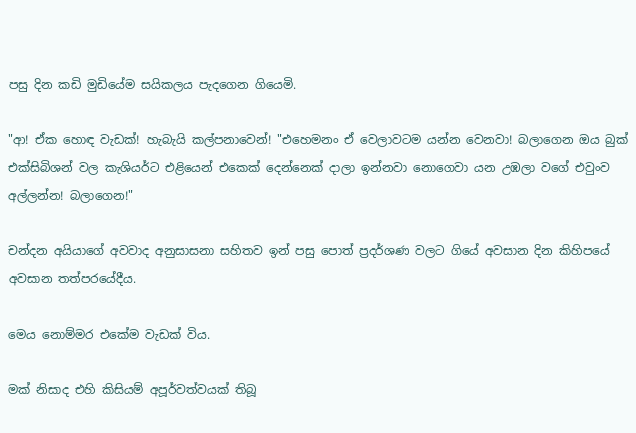පසු දින කඩි මුඩියේම සයිකලය පැදගෙන ගියෙමි.

"ආ! ඒක හොඳ වැඩක්! හැබැයි කල්පනාවෙන්! "එහෙමනං ඒ වෙලාවටම යන්න වෙනවා! බලාගෙන ඔය බුක් එක්සිබිශන් වල කැශියර්ට එළියෙන් එකෙක් දෙන්නෙක් දාලා ඉන්නවා නොගෙවා යන උඹලා වගේ එවුංව අල්ලන්න! බලාගෙන!"

චන්දන අයියාගේ අවවාද අනුසාසනා සහිතව ඉන් පසු පොත් ප්‍රදර්ශණ වලට ගියේ අවසාන දින කිහිපයේ අවසාන තත්පරයේදීය.

මෙය නොම්මර එකේම වැඩක් විය.

මක් නිසාද එහි කිසියම් අපූර්වත්වයක් තිබූ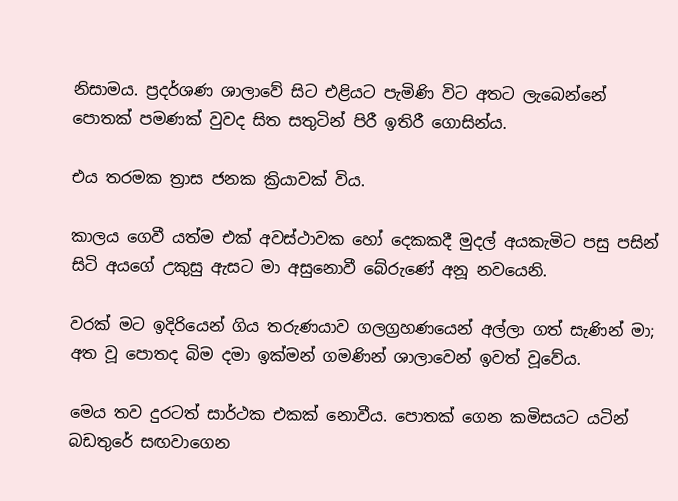නිසාමය. ප්‍රදර්ශණ ශාලාවේ සිට එළියට පැමිණි විට අතට ලැබෙන්නේ පොතක් පමණක් වුවද සිත සතුටින් පිරී ඉතිරී ගොසින්ය.

එය තරමක ත්‍රාස ජනක ක්‍රියාවක් විය.

කාලය ගෙවී යත්ම එක් අවස්ථාවක හෝ දෙකකදී මුදල් අයකැමිට පසු පසින් සිටි අයගේ උකුසු ඇසට මා අසුනොවී බේරුණේ අනූ නවයෙනි.

වරක් මට ඉදිරියෙන් ගිය තරුණයාව ගලග්‍රහණයෙන් අල්ලා ගත් සැණින් මා; අත වූ පොතද බිම දමා ඉක්මන් ගමණින් ශාලාවෙන් ඉවත් වූවේය.

මෙය තව දුරටත් සාර්ථක එකක් නොවීය. පොතක් ගෙන කමිසයට යටින් බඩතුරේ සඟවාගෙන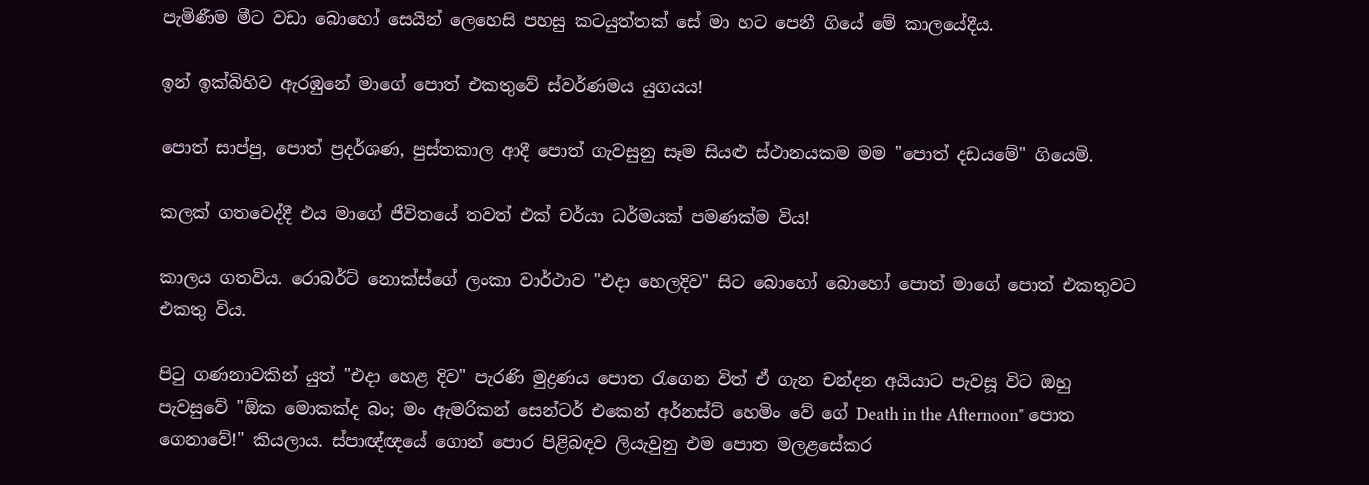පැමිණීම මීට වඩා බොහෝ සෙයින් ලෙහෙසි පහසු කටයුත්තක් සේ මා හට පෙනී ගියේ මේ කාලයේදීය.

ඉන් ඉක්බිහිව ඇරඹුනේ මාගේ පොත් එකතුවේ ස්වර්ණමය යුගයය!

පොත් සාප්පු, පොත් ප්‍රදර්ශණ, පුස්තකාල ආදී පොත් ගැවසුනු සෑම සියළු ස්ථානයකම මම "පොත් දඩයමේ" ගියෙමි.

කලක් ගතවෙද්දී එය මාගේ ජීවිතයේ තවත් එක් චර්යා ධර්මයක් පමණක්ම විය!

කාලය ගතවිය. රොබර්ට් නොක්ස්ගේ ලංකා වාර්ථාව "එදා හෙලදිව" සිට බොහෝ බොහෝ පොත් මාගේ පොත් එකතුවට එකතු විය.

පිටු ගණනාවකින් යුත් "එදා හෙළ දිව" පැරණි මුද්‍රණය පොත රැගෙන විත් ඒ ගැන චන්දන අයියාට පැවසූ විට ඔහු පැවසුවේ "ඕක මොකක්ද බං; මං ඇමරිකන් සෙන්ටර් එකෙන් අර්නස්ට් හෙමිං වේ ගේ Death in the Afternoon" පොත ගෙනාවේ!" කියලාය. ස්පාඥ්ඥයේ ගොන් පොර පිළිබඳව ලියැවුනු එම පොත මලළසේකර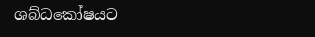ශබ්ධකෝෂයට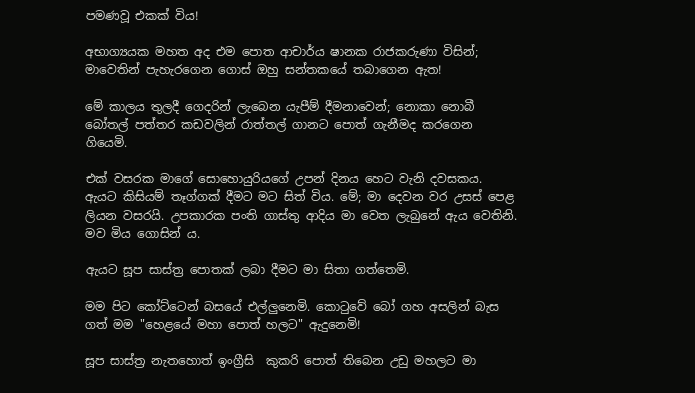පමණවූ එකක් විය!

අභාග්‍යයක මහත අද එම පොත ආචාර්ය ෂානක රාජකරුණා විසින්; මාවෙතින් පැහැරගෙන ගොස් ඔහු සන්තකයේ තබාගෙන ඇත!

මේ කාලය තුලදී ගෙදරින් ලැබෙන යැපීම් දීමනාවෙන්; නොකා නොබී බෝතල් පත්තර කඩවලින් රාත්තල් ගානට පොත් ගැනීමද කරගෙන ගියෙමි.

එක් වසරක මාගේ සොහොයුරියගේ උපන් දිනය හෙට වැනි දවසකය. ඇයට කිසියම් තෑග්ගක් දීමට මට සිත් විය. මේ; මා දෙවන වර උසස් පෙළ ලියන වසරයි. උපකාරක පංති ගාස්තු ආදිය මා වෙත ලැබුනේ ඇය වෙතිනි. මව මිය ගොසින් ය.

ඇයට සූප සාස්ත්‍ර පොතක් ලබා දීමට මා සිතා ගත්තෙමි.

මම පිට කෝට්ටෙන් බසයේ එල්ලුනෙමි. කොටුවේ බෝ ගහ අසලින් බැස ගත් මම "හෙළයේ මහා පොත් හලට" ඇදුනෙමි!

සූප සාස්ත්‍ර නැතහොත් ඉංග්‍රීසි  කුකරි පොත් තිබෙන උඩු මහලට මා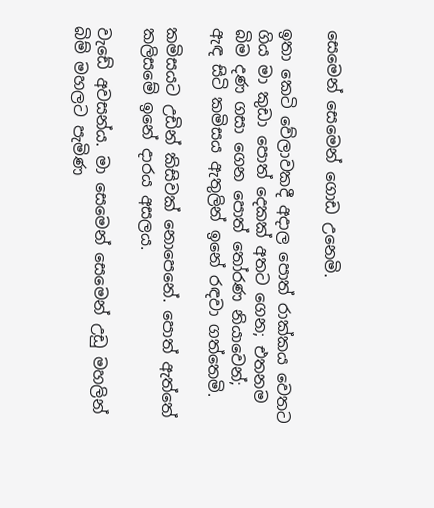සෙමෙන් සෙමෙන් ගොඩ උනෙමි.

ඉතා කෙටි වේලාවකදී අදාල පොත් රාක්කය වෙතට ගිය මා කුඩා පොත් දෙකක් අතට ගෙන; එතනම බිම දණ ගසා ගෙන පොත් තෝරණ නියාවෙන්;  ඇඳ සිටි කමිසය ඇතුලින් ඉනේ රඳවා ගත්තෙමි.

කමිසයට උඩින් කිසිවක් නොපෙනේ. පොත් ඇත්තේ කලිසමේ ඉනේ දාරය අසලය.

වැඩේ අවසන්ය. මා සෙමෙන් සෙමෙන් උඩු මහලින් බිම් මහලට පැමිණ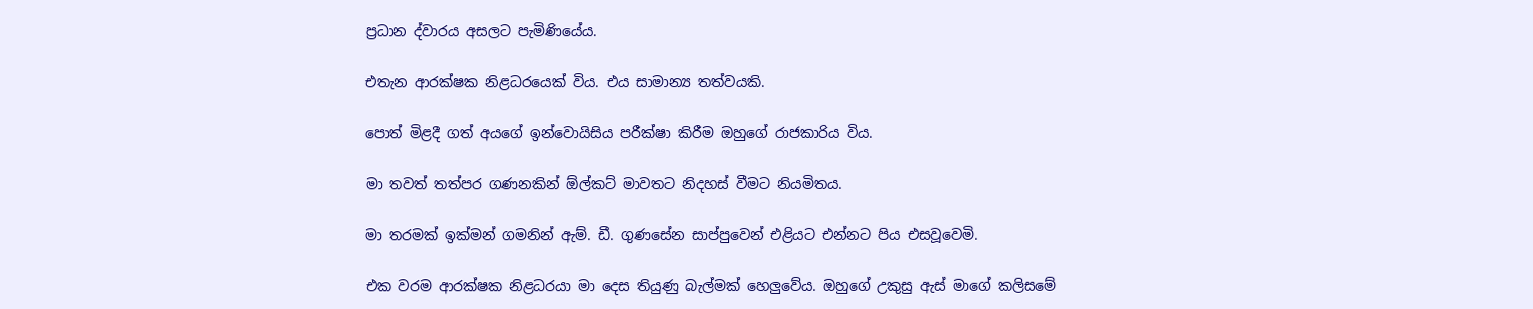ප්‍රධාන ද්වාරය අසලට පැමිණියේය.

එතැන ආරක්ෂක නිළධරයෙක් විය. එය සාමාන්‍ය තත්වයකි.

පොත් මිළදී ගත් අයගේ ඉන්වොයිසිය පරීක්ෂා කිරීම ඔහුගේ රාජකාරිය විය.

මා තවත් තත්පර ගණනකින් ඕල්කට් මාවතට නිදහස් වීමට නියමිතය.

මා තරමක් ඉක්මන් ගමනින් ඇම්. ඩී. ගුණසේන සාප්පුවෙන් එළියට එන්නට පිය එසවූවෙමි.

එක වරම ආරක්ෂක නිළධරයා මා දෙස තියුණු බැල්මක් හෙලුවේය. ඔහුගේ උකුසු ඇස් මාගේ කලිසමේ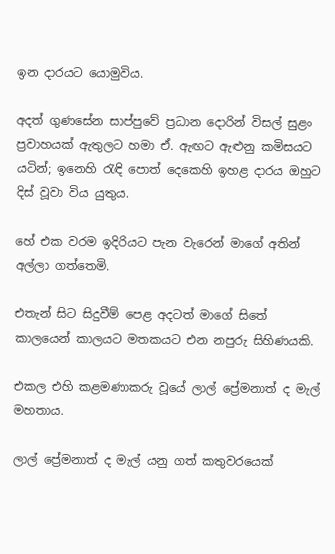ඉන දාරයට යොමුවිය.

අදත් ගුණසේන සාප්පුවේ ප්‍රධාන දොරින් විසල් සුළං ප්‍රවාහයක් ඇතුලට හමා ඒ. ඇඟට ඇළුනු කමිසයට යටින්; ඉනෙහි රැඳි පොත් දෙකෙහි ඉහළ දාරය ඔහුට දිස් වූවා විය යුතුය.

හේ එක වරම ඉදිරියට පැන වැරෙන් මාගේ අතින් අල්ලා ගත්තෙමි.

එතැන් සිට සිදුවීම් පෙළ අදටත් මාගේ සිතේ කාලයෙන් කාලයට මතකයට එන නපුරු සිහිණයකි.

එකල එහි කළමණාකරු වූයේ ලාල් ප්‍රේමනාත් ද මැල් මහතාය.

ලාල් ප්‍රේමනාත් ද මැල් යනු ගත් කතුවරයෙක්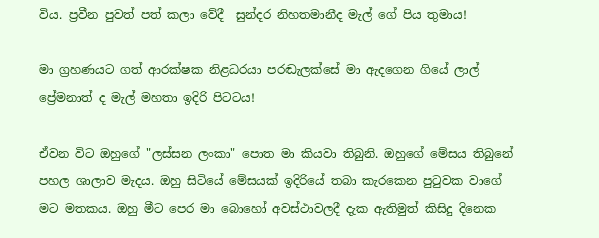විය. ප්‍රවීන පුවත් පත් කලා වේදී  සුන්දර නිහතමානීද මැල් ගේ පිය තුමාය!

මා ග්‍රහණයට ගත් ආරක්ෂක නිළධරයා පරඬැලක්සේ මා ඇදගෙන ගියේ ලාල් ප්‍රේමනාත් ද මැල් මහතා ඉදිරි පිටටය!

ඒවන විට ඔහුගේ "ලස්සන ලංකා" පොත මා කියවා තිබුනි. ඔහුගේ මේසය තිබුනේ පහල ශාලාව මැදය. ඔහු සිටියේ මේසයක් ඉදිරියේ තබා කැරකෙන පුටුවක වාගේ මට මතකය. ඔහු මීට පෙර මා බොහෝ අවස්ථාවලදී දැක ඇතිමුත් කිසිදු දිනෙක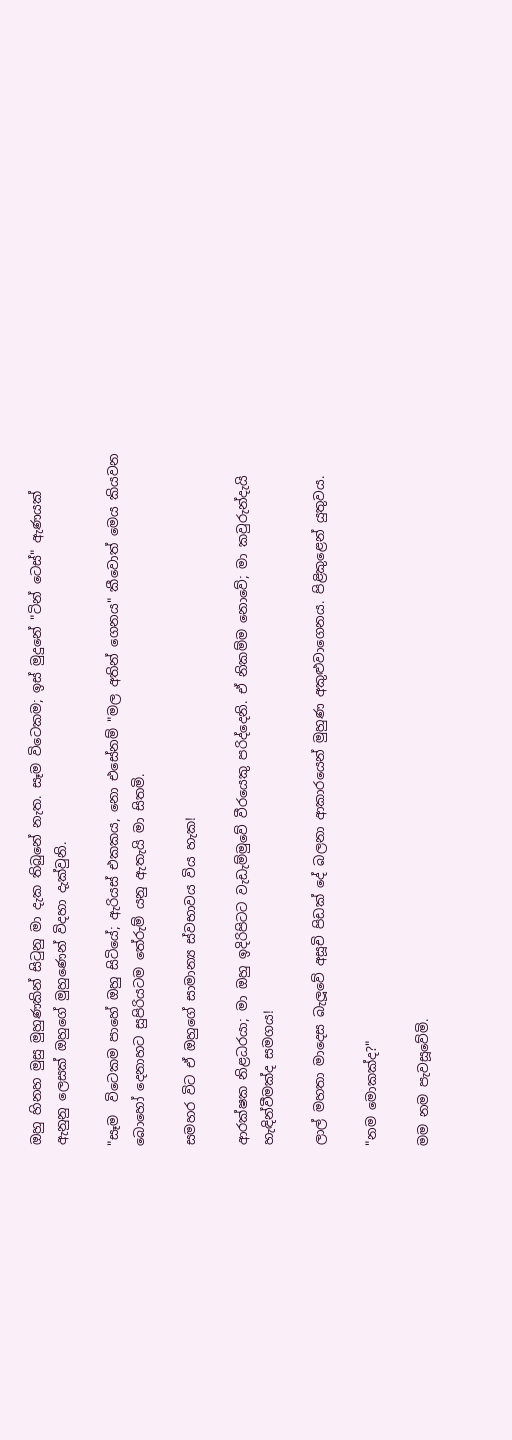ඔහු හිනහ මුසු මුහුණකින් සිටුනු මා දැක තිබුනේ නැත. සෑම විටෙකම; ඉස් මුදුනේ "ටින් ටෙස්" ඇණයක් ඇනුනු ලෙසක් ඔහුගේ මුහුණෙන් විදහා දැක්වුනි.

"සෑම  විටෙකම පාහේ ඔහු සිටියේ; ඇරියස් එකකය, නො එසේනම් "මල අතින් ගෙනය" කීවොත් මෙය කියවන බොහෝ දෙනාහට සුපිරියටම තේරුම් යනු ඇතැයි මා සිතමි.

සමහර විට ඒ ඔහුගේ සාමාන්‍ය ස්වභාවය විය හැක!

ආරක්ෂක නිළධරයා; මා ඔහු ඉදිරිපිටට වැඩැම්මුවේ වීරයෙකු පරිද්දෙනි. ඒ නිකම්ම නොවේ; මා කවුරුන්දැයි හැඳින්වීමක්ද සමගය!

ලාල් මහතා මාදෙස බැලූවේ අසූචි පිඩක් දේ බලනා ආකාරයෙන් මුහුණ අකුළුවාගෙනය. පිළිකුළෙන් යුතුවය.

"නම මොකක්ද?"

මම නම පැවසූවේමි.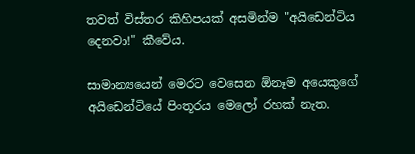තවත් විස්තර කිහිපයක් අසමින්ම "අයිඩෙන්ටිය දෙනවා!" කීවේය.

සාමාන්‍යයෙන් මෙරට වෙසෙන ඕනෑම අයෙකුගේ අයිඩෙන්ටියේ පිංතූරය මෙලෝ රහක් නැත.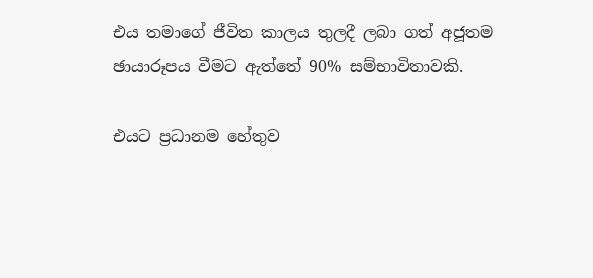එය තමාගේ ජීවිත කාලය තුලදී ලබා ගත් අජූතම ඡායාරූපය වීමට ඇත්තේ 90% සම්භාවිතාවකි.

එයට ප්‍රධානම හේතුව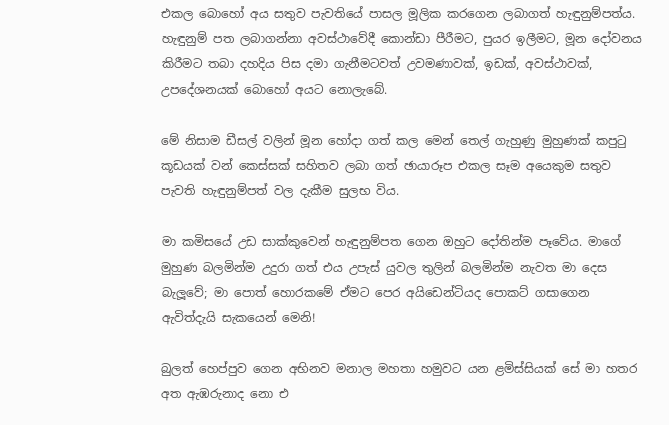එකල බොහෝ අය සතුව පැවතියේ පාසල මූලික කරගෙන ලබාගත් හැඳුනුම්පත්ය. හැඳුනුම් පත ලබාගන්නා අවස්ථාවේදී කොන්ඩා පීරීමට, පුයර ඉලීමට, මූන දෝවනය කිරීමට තබා දහදිය පිස දමා ගැනීමටවත් උවමණාවක්, ඉඩක්, අවස්ථාවක්, උපදේශනයක් බොහෝ අයට නොලැබේ.

මේ නිසාම ඩීසල් වලින් මූන හෝදා ගත් කල මෙන් තෙල් ගැහුණු මුහුණක් කපුටු කූඩයක් වන් කෙස්සක් සහිතව ලබා ගත් ඡායාරූප එකල සෑම අයෙකුම සතුව පැවති හැඳුනුම්පත් වල දැකීම සුලභ විය.

මා කමිසයේ උඩ සාක්කුවෙන් හැඳුනුම්පත ගෙන ඔහුට දෝතින්ම පෑවේය. මාගේ මුහුණ බලමින්ම උදුරා ගත් එය උපැස් යුවල තුලින් බලමින්ම නැවත මා දෙස බැලූවේ; මා පොත් හොරකමේ ඒමට පෙර අයිඩෙන්ටියද පොකට් ගසාගෙන ඇවිත්දැයි සැකයෙන් මෙනි!

බුලත් හෙප්පුව ගෙන අභිනව මනාල මහතා හමුවට යන ළමිස්සියක් සේ මා හතර අත ඇඹරුනාද නො එ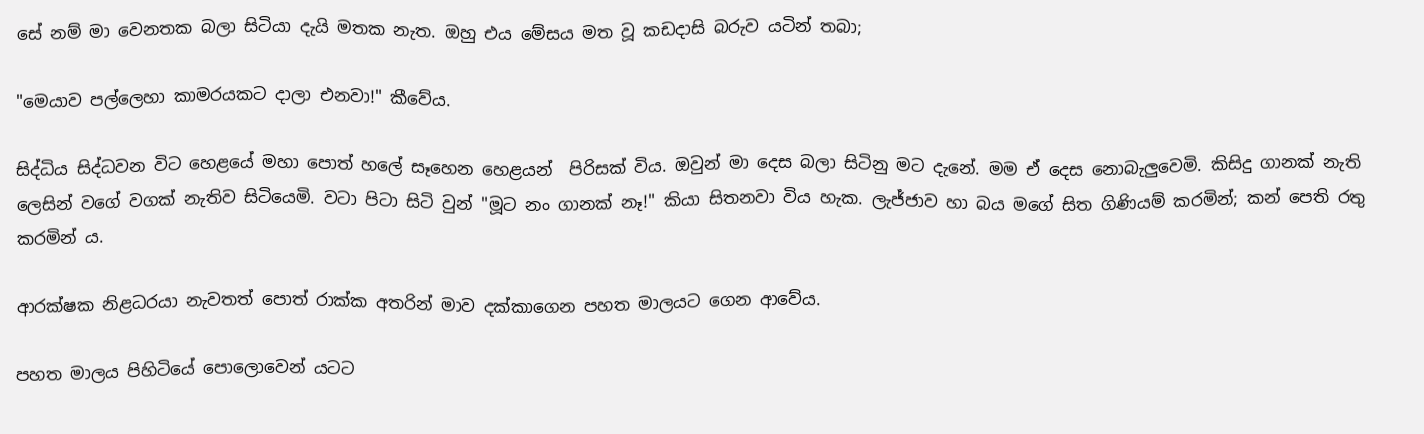සේ නම් මා වෙනතක බලා සිටියා දැයි මතක නැත. ඔහු එය මේසය මත වූ කඩදාසි බරුව යටින් තබා;

"මෙයාව පල්ලෙහා කාමරයකට දාලා එනවා!" කීවේය.

සිද්ධිය සිද්ධවන විට හෙළයේ මහා පොත් හලේ සෑහෙන හෙළයන්  පිරිසක් විය. ඔවුන් මා දෙස බලා සිටිනු මට දැනේ. මම ඒ දෙස නොබැලුවෙමි. කිසිදු ගානක් නැති ලෙසින් වගේ වගක් නැතිව සිටියෙමි. වටා පිටා සිටි වුන් "මූට නං ගානක් නෑ!" කියා සිතනවා විය හැක. ලැජ්ජාව හා බය මගේ සිත ගිණියම් කරමින්; කන් පෙති රතු කරමින් ය.

ආරක්ෂක නිළධරයා නැවතත් පොත් රාක්ක අතරින් මාව දක්කාගෙන පහත මාලයට ගෙන ආවේය.

පහත මාලය පිහිටියේ පොලොවෙන් යටට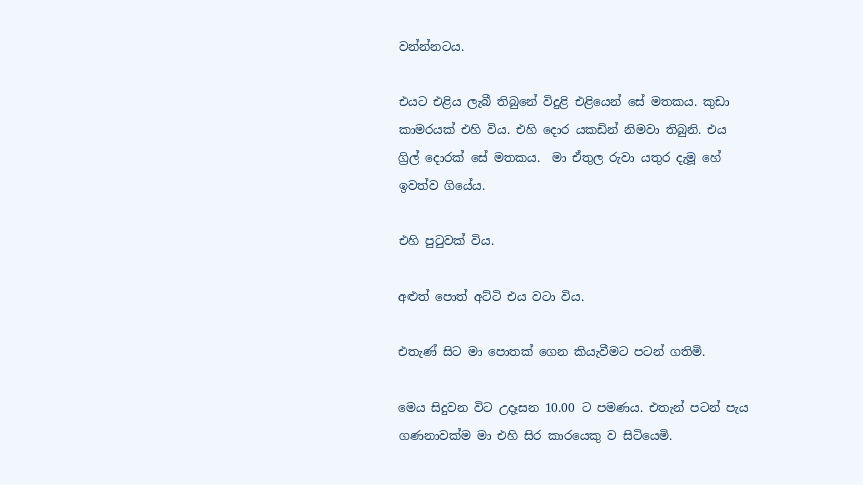වන්න්නටය.

එයට එළිය ලැබී තිබුනේ විදුළි එළියෙන් සේ මතකය. කුඩා කාමරයක් එහි විය. එහි දොර යකඩින් නිමවා තිබුනි. එය ග්‍රිල් දොරක් සේ මතකය.  මා ඒතුල රුවා යතුර දැමූ හේ ඉවත්ව ගියේය.

එහි පුටුවක් විය.

අළුත් පොත් අට්ටි එය වටා විය.

එතැණ් සිට මා පොතක් ගෙන කියැවීමට පටන් ගතිමි.

මෙය සිදුවන විට උදෑසන 10.00 ට පමණය. එතැන් පටන් පැය ගණනාවක්ම මා එහි සිර කාරයෙකු ව සිටියෙමි.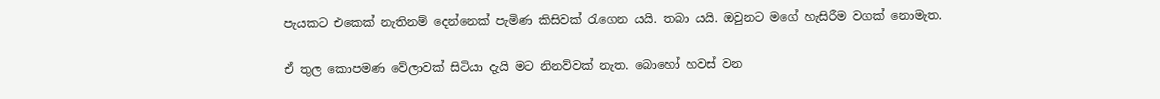පැයකට එකෙක් නැතිනම් දෙන්නෙක් පැමිණ කිසිවක් රැගෙන යයි. තබා යයි. ඔවුනට මගේ හැසිරීම වගක් නොමැත.

ඒ තුල කොපමණ වේලාවක් සිටියා දැයි මට නිනව්වක් නැත. බොහෝ හවස් වන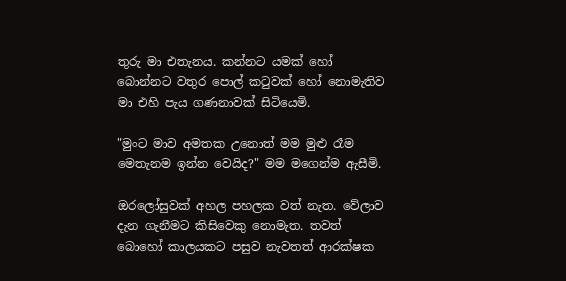තුරු මා එතැනය. කන්නට යමක් හෝ බොන්නට වතුර පොල් කටුවක් හෝ නොමැතිව මා එහි පැය ගණනාවක් සිටියෙමි.

"මුංට මාව අමතක උනොත් මම මුළු රෑම මෙතැනම ඉන්න වෙයිද?" මම මගෙන්ම ඇසීමි.

ඔරලෝසුවක් අහල පහලක වත් නැත. වේලාව දැන ගැනීමට කිසිවෙකු නොමැත. තවත් බොහෝ කාලයකට පසුව නැවතත් ආරක්ෂක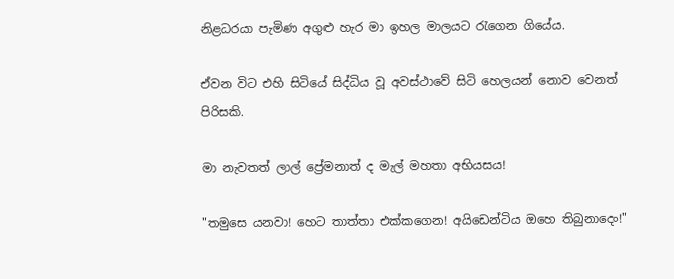නිළධරයා පැමිණ අගුළු හැර මා ඉහල මාලයට රැගෙන ගියේය.

ඒවන විට එහි සිටියේ සිද්ධිය වූ අවස්ථාවේ සිටි හෙලයන් නොව වෙනත් පිරිසකි.

මා නැවතත් ලාල් ප්‍රේමනාත් ද මැල් මහතා අභියසය!

"තමුසෙ යනවා! හෙට තාත්තා එක්කගෙන! අයිඩෙන්ටිය ඔහෙ තිබුනාදෙං!"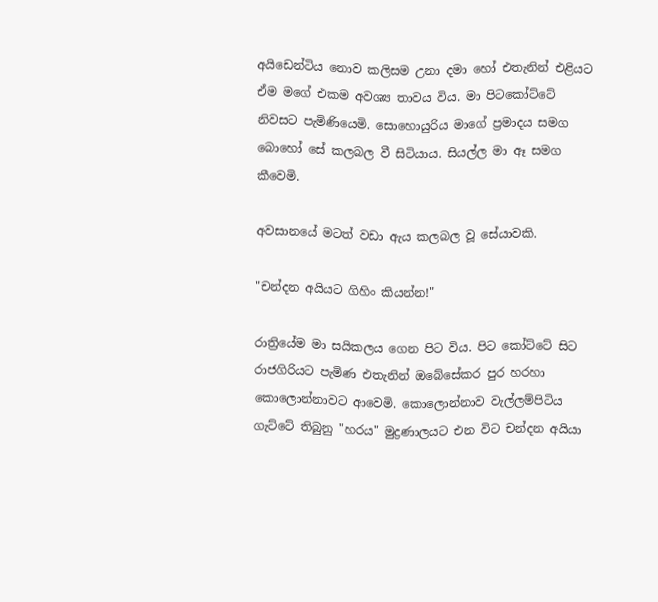අයිඩෙන්ටිය නොව කලිසම උනා දමා හෝ එතැනින් එළියට ඒම මගේ එකම අවශ්‍ය තාවය විය. මා පිටකෝට්ටේ නිවසට පැමිණියෙමි. සොහොයුරිය මාගේ ප්‍රමාදය සමග බොහෝ සේ කලබල වී සිටියාය. සියල්ල මා ඈ සමග කීවෙමි.

අවසානයේ මටත් වඩා ඇය කලබල වූ සේයාවකි.

"චන්දන අයියට ගිහිං කියන්න!"

රාත්‍රියේම මා සයිකලය ගෙන පිට විය. පිට කෝට්ටේ සිට රාජගිරියට පැමිණ එතැනින් ඔබේසේකර පුර හරහා කොලොන්නාවට ආවෙමි. කොලොන්නාව වැල්ලම්පිටිය ගැට්ටේ තිබුනු "හරය" මුද්‍රණාලයට එන විට චන්දන අයියා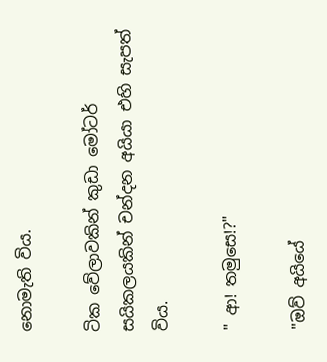නොමැති විය.

ටික වේලාවකින් කුඩා මෝටර් සයිකලයකින් චන්දන අයියා එහි සැපත් විය.

" ආ! තමුසෙ!?"

"ඔව් අයියේ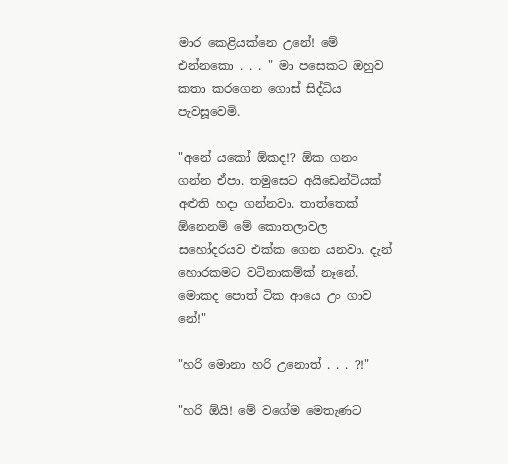මාර කෙළියක්නෙ උනේ! මේ එන්නකො . . . " මා පසෙකට ඔහුව කතා කරගෙන ගොස් සිද්ධිය පැවසූවෙමි.

"අනේ යකෝ ඕකද!? ඕක ගනං ගන්න ඒපා. තමුසෙට අයිඩෙන්ටියක් අළුති හදා ගන්නවා. තාත්තෙක් ඕනෙනම් මේ කොතලාවල සහෝදරයව එක්ක ගෙන යනවා. දැන් හොරකමට වටිනාකම්ක් නෑනේ. මොකද පොත් ටික ආයෙ උං ගාව නේ!"

"හරි මොනා හරි උනොත් . . . ?!"

"හරි ඕයි! මේ වගේම මෙතැණට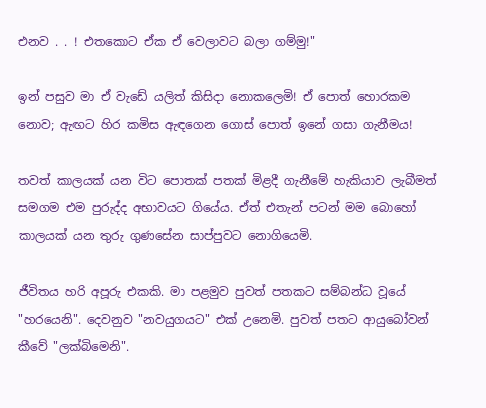එනව . . ! එතකොට ඒක ඒ වෙලාවට බලා ගම්මු!"

ඉන් පසුව මා ඒ වැඩේ යලිත් කිසිදා නොකලෙමි! ඒ පොත් හොරකම නොව; ඇඟට හිර කමිස ඇඳගෙන ගොස් පොත් ඉනේ ගසා ගැනීමය!

තවත් කාලයක් යන විට පොතක් පතක් මිළදී ගැනීමේ හැකියාව ලැබීමත් සමගම එම පුරුද්ද අභාවයට ගියේය. ඒත් එතැන් පටන් මම බොහෝ කාලයක් යන තුරු ගුණසේන සාප්පුවට නොගියෙමි.

ජීවිතය හරි අපූරු එකකි. මා පළමුව පුවත් පතකට සම්බන්ධ වූයේ "හරයෙනි". දෙවනුව "නවයුගයට" එක් උනෙමි. පුවත් පතට ආයුබෝවන් කීවේ "ලක්බිමෙනි".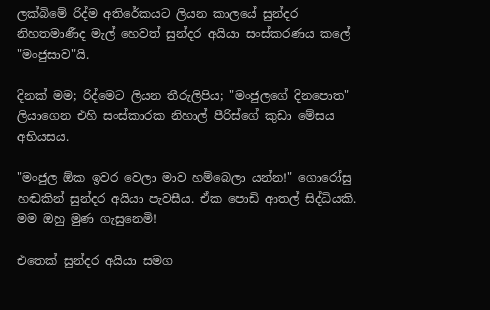ලක්බිමේ රිද්ම අතිරේකයට ලියන කාලයේ සුන්දර නිහතමාණීද මැල් හෙවත් සුන්දර අයියා සංස්කරණය කලේ "මංජුසාව"යි.

දිනක් මම; රිද්මෙට ලියන තීරුලිපිය; "මංජුලගේ දිනපොත" ලියාගෙන එහි සංස්කාරක නිහාල් පීරිස්ගේ කුඩා මේසය අභියසය.

"මංජුල ඕක ඉවර වෙලා මාව හම්බෙලා යන්න!" ගොරෝසු හඬකින් සුන්දර අයියා පැවසීය. ඒක පොඩි ආතල් සිද්ධියකි.  මම ඔහු මුණ ගැසුනෙමි!

එතෙක් සුන්දර අයියා සමග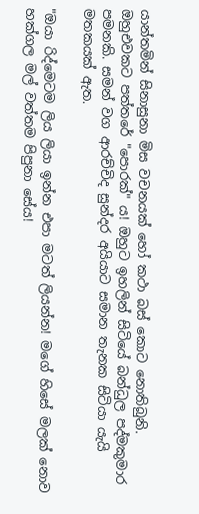යාන්තමින් සිනාසුනා මිස වචනයක් හෝ කථා බස් කොට නොතිබුනි. ඔහුඑවකට පත්තරේ "පොරක්" ය! ඔහුට ඉහලින් සිටියේ බන්ධුල පද්මකුමාර පමනකි. සමන් වග ආරච්චිද සුන්දර අයියාට සමාන තැනක සිටියා යැයි මතකයක් ඇත.

"ඔයා රිද්මෙටම ලිය ලියා ඉන්න එපා මටත් ලියන්න! මගේ හිසේ මලක් නොව හක්ගල මල් වත්තම පිපුනා සේය!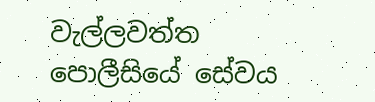වැල්ලවත්ත පොලීසියේ සේවය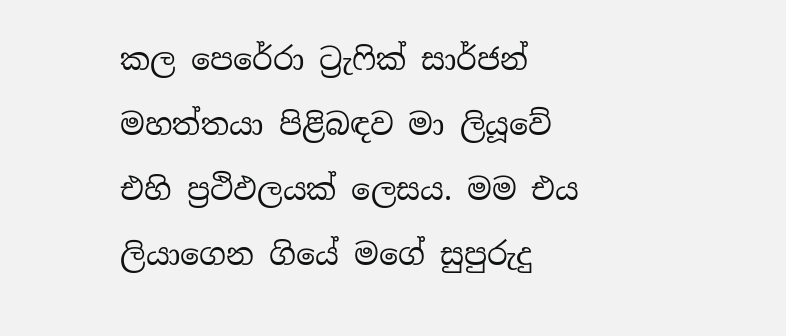කල පෙරේරා ට්‍රැෆික් සාර්ජන් මහත්තයා පිළිබඳව මා ලියූවේ එහි ප්‍රථිඵලයක් ලෙසය. මම එය ලියාගෙන ගියේ මගේ සුපුරුදු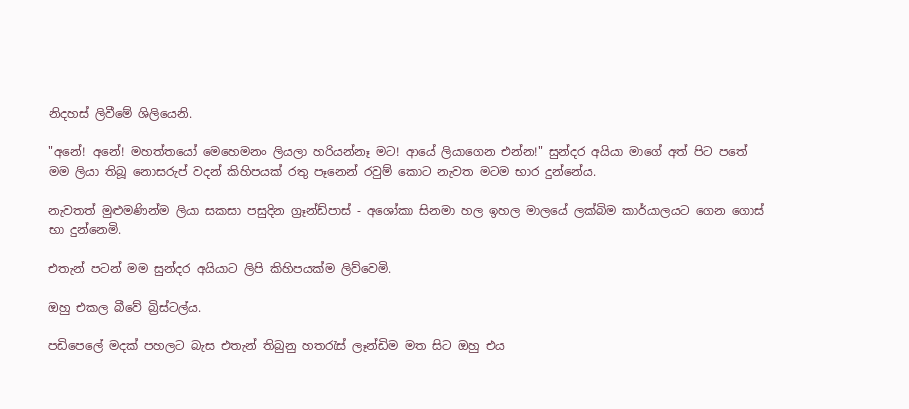නිදහස් ලිවීමේ ශිලියෙනි.

"අනේ! අනේ! මහත්තයෝ මෙහෙමනං ලියලා හරියන්නෑ මට! ආයේ ලියාගෙන එන්න!" සුන්දර අයියා මාගේ අත් පිට පතේ මම ලියා තිබූ නොසරුප් වදන් කිහිපයක් රතු පෑනෙන් රවුම් කොට නැවත මටම භාර දුන්නේය.

නැවතත් මුළුමණින්ම ලියා සකසා පසුදින ග්‍රෑන්ඩ්පාස් - අශෝකා සිනමා හල ඉහල මාලයේ ලක්බිම කාර්යාලයට ගෙන ගොස් භා දුන්නෙමි.

එතැන් පටන් මම සුන්දර අයියාට ලිපි කිහිපයක්ම ලිව්වෙමි.

ඔහු එකල බීවේ බ්‍රිස්ටල්ය.

පඩිපෙලේ මදක් පහලට බැස එතැන් තිබුනු හතරැස් ලෑන්ඩිම මත සිට ඔහු එය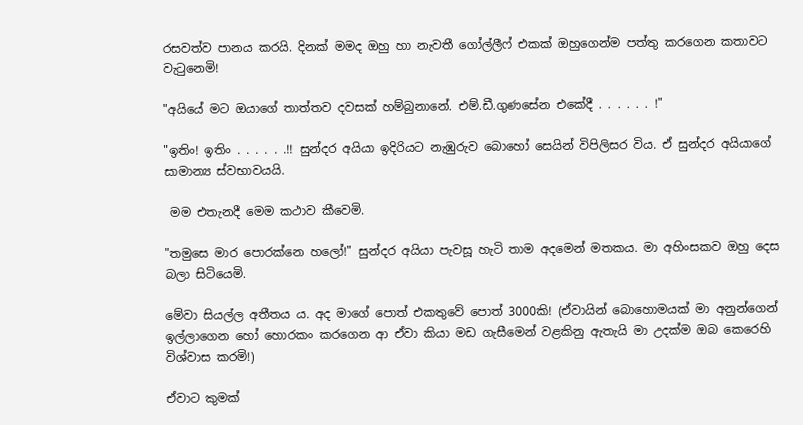රසවත්ව පානය කරයි. දිනක් මමද ඔහු හා නැවතී ගෝල්ලීෆ් එකක් ඔහුගෙන්ම පත්තු කරගෙන කතාවට වැටුනෙමි!

"අයියේ මට ඔයාගේ තාත්තව දවසක් හම්බුනානේ. එම්.ඩී.ගුණසේන එකේදී . . . . . . !"

"ඉතිං! ඉතිං . . . . . .!! සුන්දර අයියා ඉදිරියට නැඹුරුව බොහෝ සෙයින් විපිලිසර විය. ඒ සුන්දර අයියාගේ සාමාන්‍ය ස්වභාවයයි.

 මම එතැනදී මෙම කථාව කීවෙමි.

"තමුසෙ මාර පොරක්නෙ හලෝ!" සුන්දර අයියා පැවසූ හැටි තාම අදමෙන් මතකය. මා අහිංසකව ඔහු දෙස බලා සිටියෙමි.

මේවා සියල්ල අතීතය ය. අද මාගේ පොත් එකතුවේ පොත් 3000කි! (ඒවායින් බොහොමයක් මා අනුන්ගෙන් ඉල්ලාගෙන හෝ හොරකං කරගෙන ආ ඒවා කියා මඩ ගැසීමෙන් වළකිනු ඇතැයි මා උදක්ම ඔබ කෙරෙහි විශ්වාස කරමි!)

ඒවාට කුමක්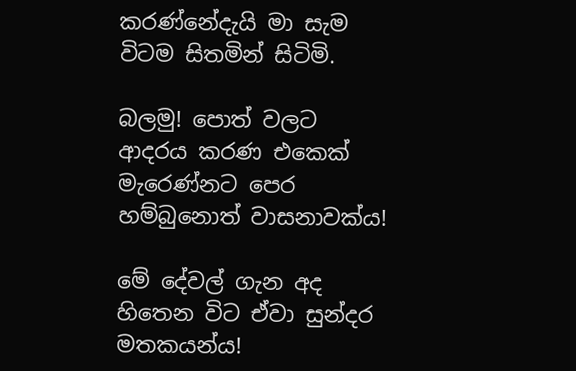කරණ්නේදැයි මා සැම විටම සිතමින් සිටිමි.

බලමු! පොත් වලට ආදරය කරණ එකෙක් මැරෙණ්නට පෙර හම්බුනොත් වාසනාවක්ය!

මේ දේවල් ගැන අද හිතෙන විට ඒවා සුන්දර මතකයන්ය!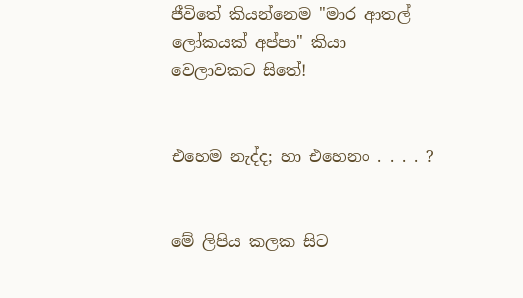ජීවිතේ කියන්නෙම "මාර ආතල් ලෝකයක් අප්පා" කියා  වෙලාවකට සිතේ!


එහෙම නැද්ද; හා එහෙනං . . . . ?


මේ ලිපිය කලක සිට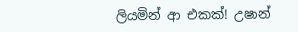ලියමින් ආ එකක්! උෂාන්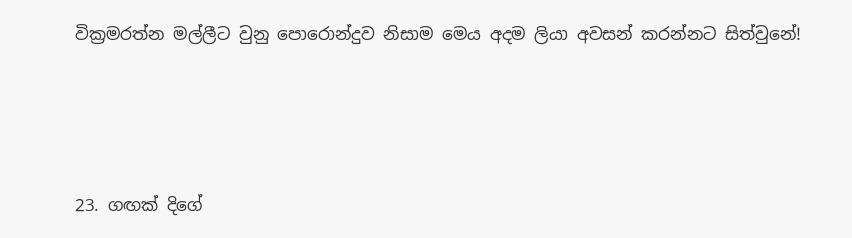වික්‍රමරත්න මල්ලීට වුනු පොරොන්දුව නිසාම මෙය අදම ලියා අවසන් කරන්නට සිත්වුනේ!




23. ගඟක් දිගේ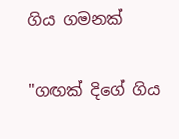ගිය ගමනක්

"ගඟක් දිගේ ගිය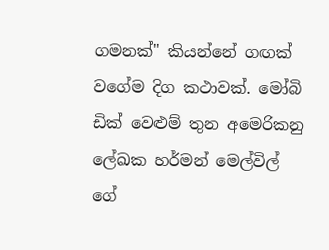ගමනක්" කියන්නේ ගඟක් වගේම දිග කථාවක්. මෝබි ඩික් වෙළුම් තුන අමෙරිකනු ලේඛක හර්මන් මෙල්විල් ගේ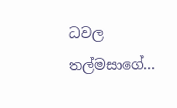ධවල තල්මසාගේ...